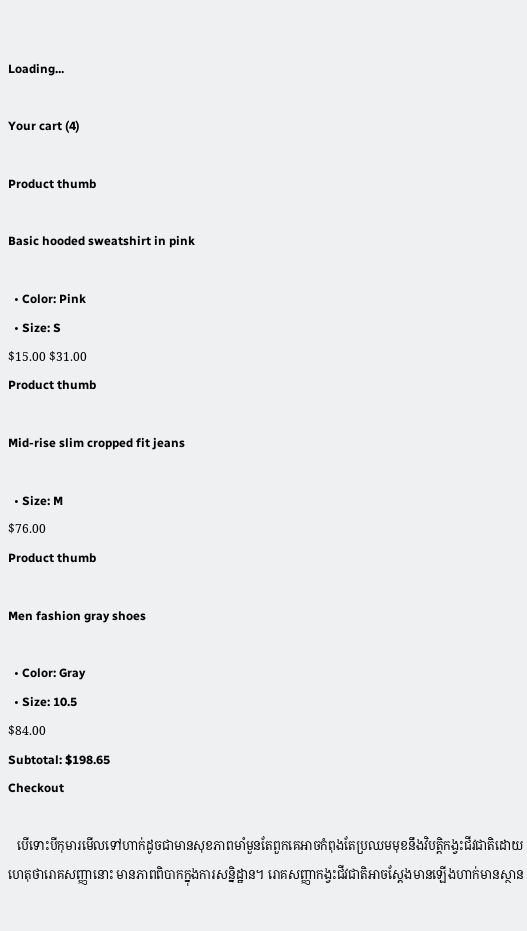Loading...

Your cart (4)

Product thumb

Basic hooded sweatshirt in pink

  • Color: Pink
  • Size: S
$15.00 $31.00
Product thumb

Mid-rise slim cropped fit jeans

  • Size: M
$76.00
Product thumb

Men fashion gray shoes

  • Color: Gray
  • Size: 10.5
$84.00
Subtotal: $198.65
Checkout

   បើទោះបីកុមារមើលទៅហាក់ដូចជាមានសុខភាពមាំមួនតែពួកគេអាចកំពុងតែប្រឈមមុខនឹងវិបត្តិកង្វះជីវជាតិដោយហេតុថារោគសញ្ញានោះ មានភាពពិបាកក្នុងការសន្និដ្ឋាន។ រោគសញ្ញាកង្វះជីវជាតិអាចស្តែងមានឡើងហាក់មានស្ថាន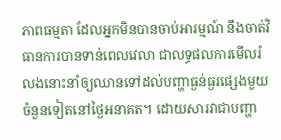ភាពធម្មតា ដែលអ្នកមិនបានចាប់អារម្មណ៍ នឹងចាត់វិធានការបានទាន់ពេលវេលា ជាលទ្ធផលការមើលរំលងនោះនាំឲ្យឈានទៅដល់បញ្ហាធ្ងន់ធ្ងរផ្សេងមួយចំនួនទៀតនៅថ្ងៃអនាគត។ ដោយសារវាជាបញ្ហា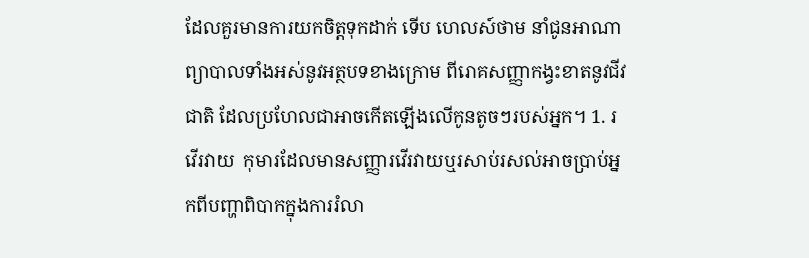ដែលគួរមានការយកចិត្តទុកដាក់ ទើប ហេលស៍ថាម នាំជូនអាណាព្យាបាលទាំងអស់នូវអត្ថបទខាងក្រោម ពីរោគសញ្ញាកង្វះខាតនូវជីវជាតិ ដែលប្រហែលជាអាចកើតឡើងលើកូនតូចៗរបស់អ្នក។ 1. រវើរវាយ  កុមារដែលមានសញ្ញារវើរវាយឬរសាប់រសល់អាចប្រាប់អ្នកពីបញ្ហាពិបាកក្នុងការរំលា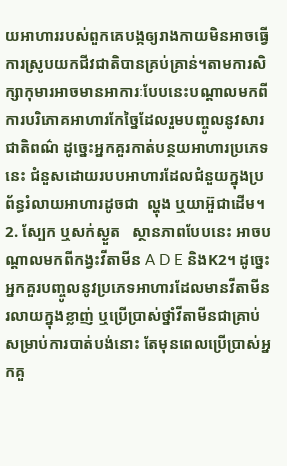យអាហាររបស់ពួកគេបង្កឲ្យរាងកាយមិនអាចធ្វើការស្រូបយកជីវជាតិបានគ្រប់គ្រាន់។តាមការសិក្សាកុមារអាចមានអាការៈបែបនេះបណ្តាលមកពីការបរិភោគអាហារកែច្នៃដែលរួមបញ្ចូលនូវសារជាតិពណ៌ ដូច្នេះអ្នកគួរកាត់បន្ថយអាហារប្រភេទនេះ ជំនួសដោយរបបអាហារដែលជំនួយក្នុងប្រព័ន្ធរំលាយអាហារដូចជា  ល្ហុង ឬយាអ៊ួជាដើម។   2. ស្បែក ឬសក់ស្ងួត   ស្ថានភាពបែបនេះ អាចបណ្តាលមកពីកង្វះវីតាមីន A D E និងK2។ ដូច្នេះអ្នកគួរបញ្ចូលនូវប្រភេទអាហារដែលមានវីតាមីនរលាយក្នុងខ្លាញ់ ឬប្រើប្រាស់ថ្នាំវីតាមីនជាគ្រាប់សម្រាប់ការបាត់បង់នោះ តែមុនពេលប្រើប្រាស់អ្នកគួ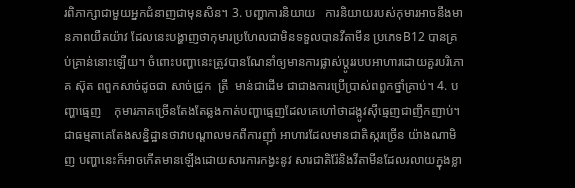រពិភាក្សាជាមួយអ្នកជំនាញជាមុនសិន។ 3. បញ្ហាការនិយាយ   ការនិយាយរបស់កុមារអាចនឹងមានភាពយឺតយ៉ាវ ដែលនេះបង្ហាញថាកុមារប្រហែលជាមិនទទួលបានវីតាមីន ប្រភេទB12 បានគ្រប់គ្រាន់នោះឡើយ។ ចំពោះបញ្ហានេះត្រូវបានណែនាំឲ្យមានការផ្លាស់ប្តូររបបអាហារដោយគួរបរិភោគ ស៊ុត ពពួកសាច់ដូចជា សាច់ជ្រូក  ត្រី  មាន់ជាដើម ជាជាងការប្រើប្រាស់ពពួកថ្នាំគ្រាប់។ 4. បញ្ហាធ្មេញ    កុមារភាគច្រើនតែងតែឆ្លងកាត់បញ្ហាធ្មេញដែលគេហៅថាដង្កូវស៊ីធ្មេញជាញឹកញាប់។ជាធម្មតាគេតែងសន្និដ្ឋានថាវាបណ្តាលមកពីការញ៉ាំ អាហារដែលមានជាតិស្ករច្រើន យ៉ាងណាមិញ បញ្ហានេះក៏អាចកើតមានឡើងដោយសារការកង្វះនូវ សារជាតិរ៉ែនិងវីតាមីនដែលរលាយក្នុងខ្លា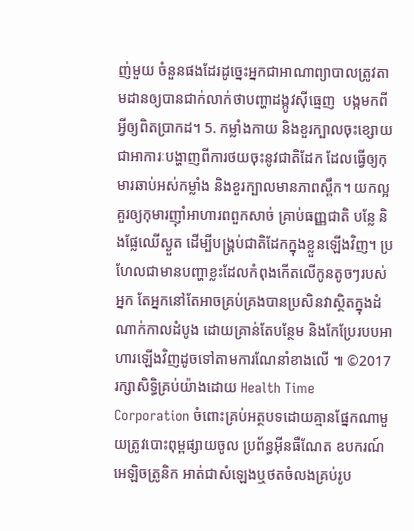ញ់មួយ ចំនួនផងដែរដូច្នេះអ្នកជាអាណាព្យាបាលត្រូវតាមដានឲ្យបានជាក់លាក់ថាបញ្ហាដង្កូវស៊ីធ្មេញ  បង្កមកពីអ្វីឲ្យពិតប្រាកដ។ 5. កម្លាំងកាយ និងខួរក្បាលចុះខ្សោយ  ជាអាការៈបង្ហាញពីការថយចុះនូវជាតិដែក ដែលធ្វើឲ្យកុមារឆាប់អស់កម្លាំង និងខួរក្បាលមានភាពស្ពឹក។ យកល្អគួរឲ្យកុមារញ៉ាំអាហារពពួកសាច់ គ្រាប់ធញ្ញជាតិ បន្លែ និងផ្លែឈើស្ងួត ដើម្បីបង្រ្គប់ជាតិដែកក្នុងខ្លួនឡើងវិញ។ ប្រហែលជាមានបញ្ហាខ្លះដែលកំពុងកើតលើកូនតូចៗរបស់អ្នក តែអ្នកនៅតែអាចគ្រប់គ្រងបានប្រសិនវាស្ថិតក្នុងដំណាក់កាលដំបូង ដោយគ្រាន់តែបន្ថែម និងកែប្រែរបបអាហារឡើងវិញដូចទៅតាមការណែនាំខាងលើ ៕ ©2017 រក្សាសិទ្ធិគ្រប់យ៉ាងដោយ Health Time Corporation ចំពោះគ្រប់អត្ថបទដោយគ្មានផ្នែកណាមួយត្រូវបោះពុម្ពផ្សាយចូល ប្រព័ន្ធអ៊ីនធឺណែត ឧបករណ៍អេឡិចត្រូនិក អាត់ជាសំឡេងឬថតចំលងគ្រប់រូប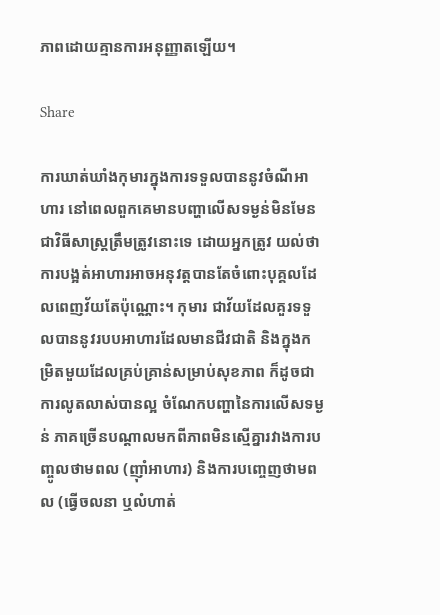ភាពដោយគ្មានការអនុញ្ញាតឡើយ។

Share

ការឃាត់ឃាំងកុមារក្នុងការទទួលបាននូវចំណីអាហារ នៅពេលពួកគេមានបញ្ហាលើសទម្ងន់មិនមែនជាវិធីសាស្រ្តត្រឹមត្រូវនោះទេ ដោយអ្នកត្រូវ យល់ថាការបង្អត់អាហារអាចអនុវត្តបានតែចំពោះបុគ្គលដែលពេញវ័យតែប៉ុណ្ណោះ។ កុមារ ជាវ័យដែលគួរទទួលបាននូវរបបអាហារដែលមានជីវជាតិ និងក្នុងកម្រិតមួយដែលគ្រប់គ្រាន់សម្រាប់សុខភាព ក៏ដូចជាការលូតលាស់បានល្អ ចំណែកបញ្ហានៃការលើសទម្ងន់ ភាគច្រើនបណ្តាលមកពីភាពមិនស្មើគ្នារវាងការបញ្ចូលថាមពល (ញ៉ាំអាហារ) និងការបញ្ចេញថាមពល (ធ្វើចលនា ឬលំហាត់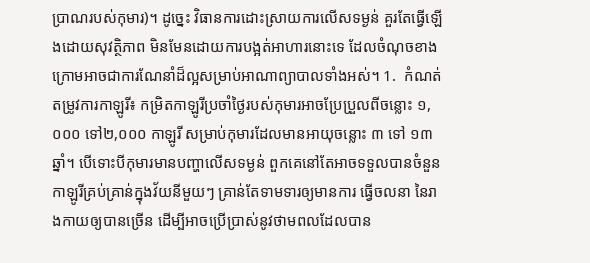ប្រាណរបស់កុមារ)។ ដូច្នេះ វិធានការដោះស្រាយការលើសទម្ងន់ គួរតែធ្វើឡើងដោយសុវត្ថិភាព មិនមែនដោយការបង្អត់អាហារនោះទេ ដែលចំណុចខាងក្រោមអាចជាការណែនាំដ៏ល្អសម្រាប់អាណាព្យាបាលទាំងអស់។ 1.  កំណត់តម្រូវការកាឡូរី៖ កម្រិតកាឡូរីប្រចាំថ្ងៃរបស់កុមារអាចប្រែប្រួលពីចន្លោះ ១,០០០ ទៅ២,០០០ កាឡូរី សម្រាប់កុមារដែលមានអាយុចន្លោះ ៣ ទៅ ១៣ឆ្នាំ។ បើទោះបីកុមារមានបញ្ហាលើសទម្ងន់ ពួកគេនៅតែអាចទទួលបានចំនួនកាឡូរីគ្រប់គ្រាន់ក្នុងវ័យនីមួយៗ គ្រាន់តែទាមទារឲ្យមានការ ធ្វើចលនា នៃរាងកាយឲ្យបានច្រើន ដើម្បីអាចប្រើប្រាស់នូវថាមពលដែលបាន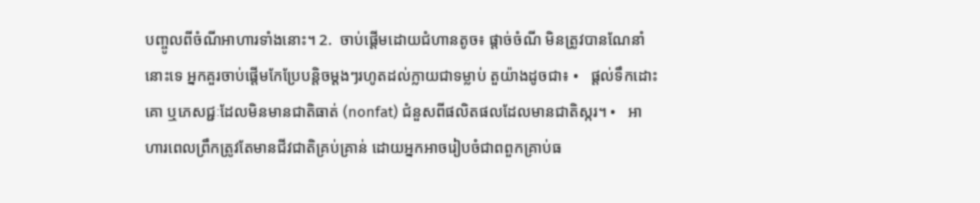បញ្ចូលពីចំណីអាហារទាំងនោះ។ 2.  ចាប់ផ្តើមដោយជំហានតូច៖ ផ្តាច់ចំណី មិនត្រូវបានណែនាំនោះទេ អ្នកគួរចាប់ផ្តើមកែប្រែបន្តិចម្តងៗរហូតដល់ក្លាយជាទម្លាប់ តួយ៉ាងដូចជា៖ •   ផ្តល់ទឹកដោះគោ ឬភេសជ្ជៈដែលមិនមានជាតិធាត់ (nonfat) ជំនួសពីផលិតផលដែលមានជាតិស្ករ។ •   អាហារពេលព្រឹកត្រូវតែមានជីវជាតិគ្រប់គ្រាន់ ដោយអ្នកអាចរៀបចំជាពពួកគ្រាប់ធ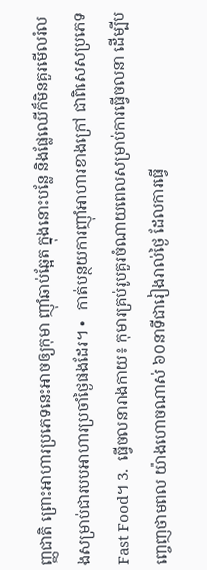ញ្ញជាតិ ព្រោះអាហារប្រភេទនេះអាចឲ្យកុមា ញ៉ាំឆាប់ឆ្អែត ក្នុងនោះបន្លែ និងផ្លែឈើក៏មិនគួរមើលរំលងសម្រាប់ជារបបអាហារប្រចាំថ្ងៃផងដែរ។ •   កាត់បន្ថយការញ៉ាំអាហារខាងក្រៅ ជាពិសេសប្រភេទ Fast Food។ 3.  ធ្វើចលនារាងកាយ៖ កុមារគ្រប់រូបគួរចំណាយពេលសម្រាប់ការធ្វើចលនា ដើម្បីបញ្ចេញថាមពល យ៉ាងហោចណាស់ ៦០នាទីជារៀងរាល់ថ្ងៃ ដែលការធ្វើ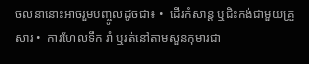ចលនានោះអាចរួមបញ្ចូលដូចជា៖ •  ដើរកំសាន្ត ឬជិះកង់ជាមួយគ្រួសារ •  ការហែលទឹក រាំ ឬរត់នៅតាមសួនកុមារជា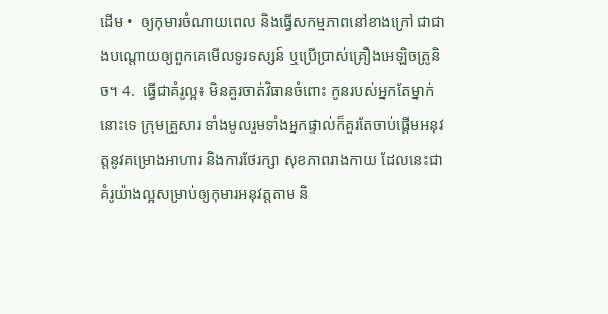ដើម •  ឲ្យកុមារចំណាយពេល និងធ្វើសកម្មភាពនៅខាងក្រៅ ជាជាងបណ្តោយឲ្យពួកគេមើលទូរទស្សន៍ ឬប្រើប្រាស់គ្រឿងអេឡិចត្រូនិច។ 4.  ធ្វើជាគំរូល្អ៖ មិនគួរចាត់វិធានចំពោះ កូនរបស់អ្នកតែម្នាក់នោះទេ ក្រុមគ្រួសារ ទាំងមូលរួមទាំងអ្នកផ្ទាល់ក៏គួរតែចាប់ផ្តើមអនុវត្តនូវគម្រោងអាហារ និងការថែរក្សា សុខភាពរាងកាយ ដែលនេះជាគំរូយ៉ាងល្អសម្រាប់ឲ្យកុមារអនុវត្តតាម និ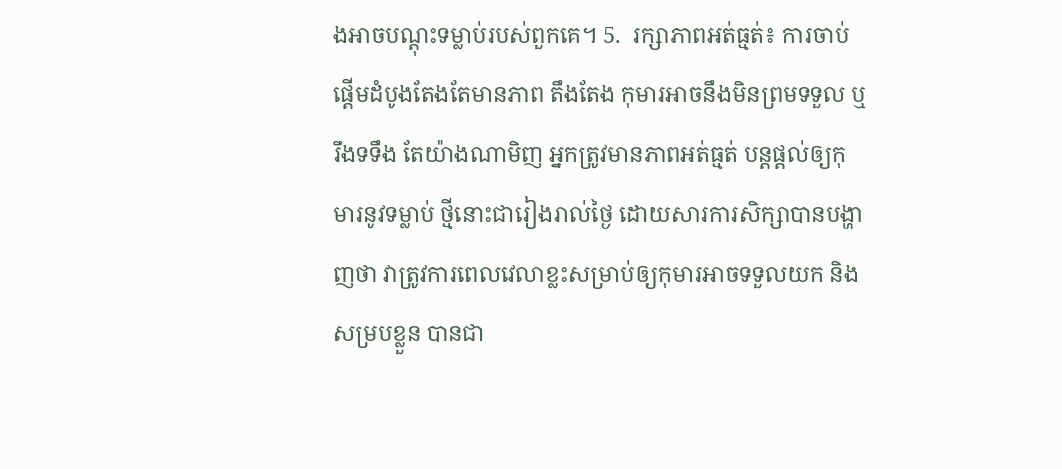ងអាចបណ្តុះទម្លាប់របស់ពួកគេ។ 5.  រក្សាភាពអត់ធ្មត់៖ ការចាប់ផ្តើមដំបូងតែងតែមានភាព តឹងតែង កុមារអាចនឹងមិនព្រមទទួល ឬរឹងទទឹង តែយ៉ាងណាមិញ អ្នកត្រូវមានភាពអត់ធ្មត់ បន្តផ្តល់ឲ្យកុមារនូវទម្លាប់ ថ្មីនោះជារៀងរាល់ថ្ងៃ ដោយសារការសិក្សាបានបង្ហាញថា វាត្រូវការពេលវេលាខ្លះសម្រាប់ឲ្យកុមារអាចទទួលយក និងសម្របខ្លួន បានជា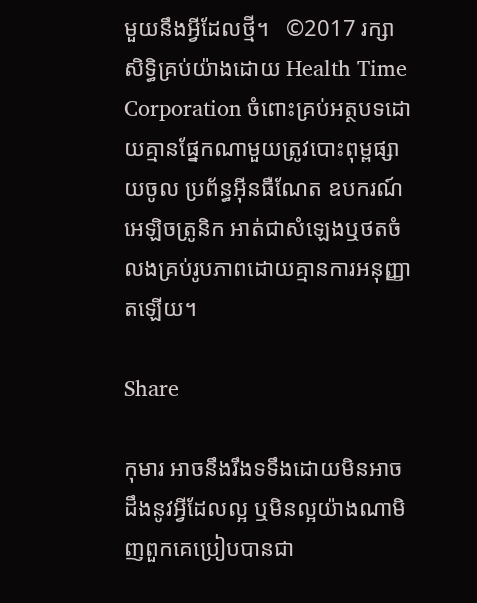មួយនឹងអ្វីដែលថ្មី។   ©2017 រក្សាសិទ្ធិគ្រប់យ៉ាងដោយ Health Time Corporation ចំពោះគ្រប់អត្ថបទដោយគ្មានផ្នែកណាមួយត្រូវបោះពុម្ពផ្សាយចូល ប្រព័ន្ធអ៊ីនធឺណែត ឧបករណ៍អេឡិចត្រូនិក អាត់ជាសំឡេងឬថតចំលងគ្រប់រូបភាពដោយគ្មានការអនុញ្ញាតឡើយ។

Share

កុមារ អាចនឹងរឹងទទឹងដោយមិនអាចដឹងនូវអ្វីដែលល្អ ឬមិនល្អយ៉ាងណាមិញពួកគេប្រៀបបានជា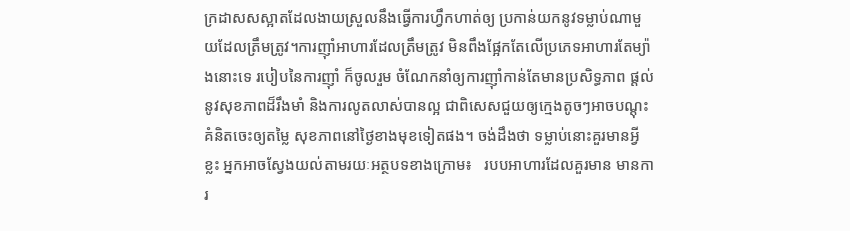ក្រដាសសស្អាតដែលងាយស្រួលនឹងធ្វើការហ្វឹកហាត់ឲ្យ ប្រកាន់យកនូវទម្លាប់ណាមួយដែលត្រឹមត្រូវ។ការញ៉ាំអាហារដែលត្រឹមត្រូវ មិនពឹងផ្អែកតែលើប្រភេទអាហារតែម្យ៉ាងនោះទេ របៀបនៃការញ៉ាំ ក៏ចូលរួម ចំណែកនាំឲ្យការញ៉ាំកាន់តែមានប្រសិទ្ធភាព ផ្តល់នូវសុខភាពដ៏រឹងមាំ និងការលូតលាស់បានល្អ ជាពិសេសជួយឲ្យក្មេងតូចៗអាចបណ្តុះគំនិតចេះឲ្យតម្លៃ សុខភាពនៅថ្ងៃខាងមុខទៀតផង។ ចង់ដឹងថា ទម្លាប់នោះគួរមានអ្វីខ្លះ អ្នកអាចស្វែងយល់តាមរយៈអត្ថបទខាងក្រោម៖   របបអាហារដែលគួរមាន មានការ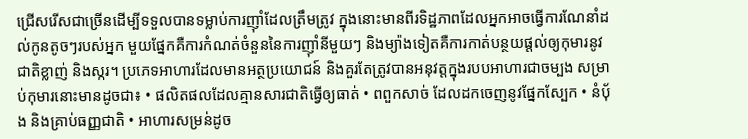ជ្រើសរើសជាច្រើនដើម្បីទទួលបានទម្លាប់ការញ៉ាំដែលត្រឹមត្រូវ ក្នុងនោះមានពីរទិដ្ឋភាពដែលអ្នកអាចធ្វើការណែនាំដល់កូនតូចៗរបស់អ្នក មួយផ្នែកគឺការកំណត់ចំនួននៃការញ៉ាំនីមួយៗ និងម្យ៉ាងទៀតគឺការកាត់បន្ថយផ្តល់ឲ្យកុមារនូវជាតិខ្លាញ់ និងស្ករ។ ប្រភេទអាហារដែលមានអត្ថប្រយោជន៍ និងគួរតែត្រូវបានអនុវត្តក្នុងរបបអាហារជាចម្បង សម្រាប់កុមារនោះមានដូចជា៖ • ផលិតផលដែលគ្មានសារជាតិធ្វើឲ្យធាត់ • ពពួកសាច់ ដែលដកចេញនូវផ្នែកស្បែក • នំបុ័ង និងគ្រាប់ធញ្ញជាតិ • អាហារសម្រន់ដូច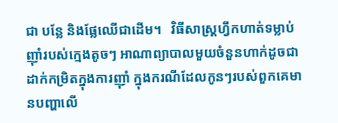ជា បន្លែ និងផ្លែឈើជាដើម។   វិធីសាស្រ្តហ្វឹកហាត់ទម្លាប់ញ៉ាំរបស់ក្មេងតូចៗ អាណាព្យាបាលមួយចំនួនហាក់ដូចជាដាក់កម្រិតក្នុងការញ៉ាំ ក្នុងករណីដែលកូនៗរបស់ពួកគេមានបញ្ហាលើ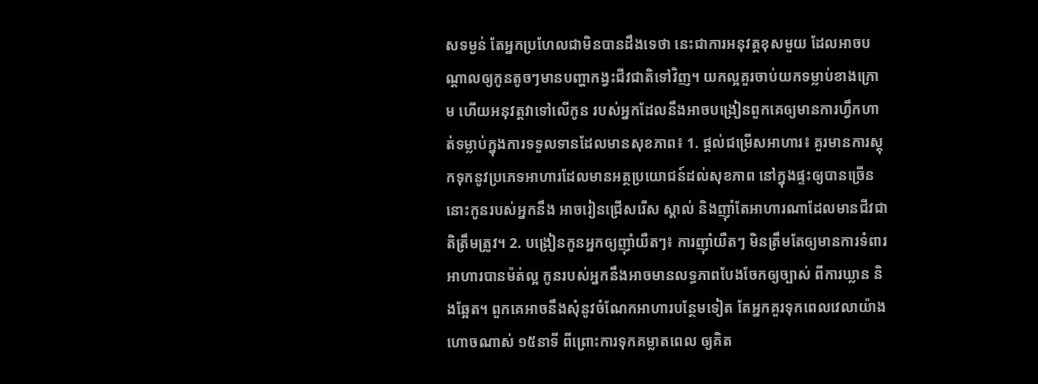សទម្ងន់ តែអ្នកប្រហែលជាមិនបានដឹងទេថា នេះជាការអនុវត្តខុសមួយ ដែលអាចបណ្តាលឲ្យកូនតូចៗមានបញ្ហាកង្វះជីវជាតិទៅវិញ។ យកល្អគួរចាប់យកទម្លាប់ខាងក្រោម ហើយអនុវត្តវាទៅលើកូន របស់អ្នកដែលនឹងអាចបង្រៀនពួកគេឲ្យមានការហ្វឹកហាត់ទម្លាប់ក្នុងការទទួលទានដែលមានសុខភាព៖ 1. ផ្តល់ជម្រើសអាហារ៖ គួរមានការស្តុកទុកនូវប្រភេទអាហារដែលមានអត្ថប្រយោជន៍ដល់សុខភាព នៅក្នុងផ្ទះឲ្យបានច្រើន នោះកូនរបស់អ្នកនឹង អាចរៀនជ្រើសរើស ស្គាល់ និងញ៉ាំតែអាហារណាដែលមានជីវជាតិត្រឹមត្រូវ។ 2. បង្រៀនកូនអ្នកឲ្យញ៉ាំយឺតៗ៖ ការញ៉ាំយឺតៗ មិនត្រឹមតែឲ្យមានការទំពារអាហារបានម៉ត់ល្អ កូនរបស់អ្នកនឹងអាចមានលទ្ធភាពបែងចែកឲ្យច្បាស់ ពីការឃ្លាន និងឆ្អែត។ ពួកគេអាចនឹងសុំនូវចំណែកអាហារបន្ថែមទៀត តែអ្នកគួរទុកពេលវេលាយ៉ាងហោចណាស់ ១៥នាទី ពីព្រោះការទុកគម្លាតពេល ឲ្យគិត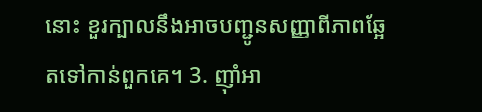នោះ ខួរក្បាលនឹងអាចបញ្ជូនសញ្ញាពីភាពឆ្អែតទៅកាន់ពួកគេ។ 3. ញ៉ាំអា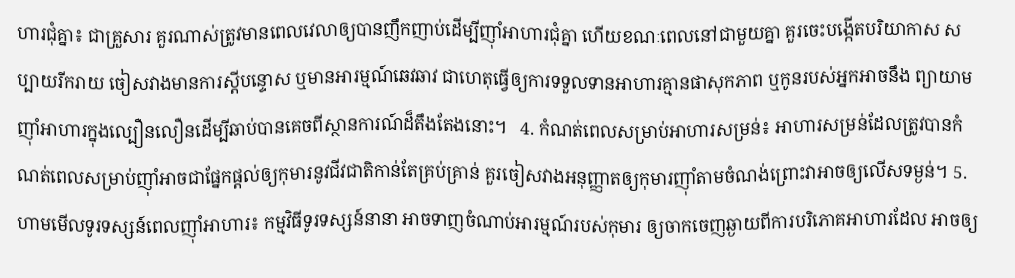ហារជុំគ្នា៖ ជាគ្រួសារ គួរណាស់ត្រូវមានពេលវេលាឲ្យបានញឹកញាប់ដើម្បីញ៉ាំអាហារជុំគ្នា ហើយខណៈពេលនៅជាមួយគ្នា គួរចេះបង្កើតបរិយាកាស សប្បាយរីករាយ ចៀសវាងមានការស្តីបន្ទោស ឬមានអារម្មណ៍ឆេវឆាវ ជាហេតុធ្វើឲ្យការទទួលទានអាហារគ្មានផាសុកភាព ឬកូនរបស់អ្នកអាចនឹង ព្យាយាមញ៉ាំអាហារក្នុងល្បឿនលឿនដើម្បីឆាប់បានគេចពីស្ថានការណ៍ដ៏តឹងតែងនោះ។   4. កំណត់ពេលសម្រាប់អាហារសម្រន់៖ អាហារសម្រន់ដែលត្រូវបានកំណត់ពេលសម្រាប់ញ៉ាំអាចជាផ្នែកផ្តល់ឲ្យកុមារនូវជីវជាតិកាន់តែគ្រប់គ្រាន់ គួរចៀសវាងអនុញ្ញាតឲ្យកុមារញ៉ាំតាមចំណង់ព្រោះវាអាចឲ្យលើសទម្ងន់។ 5. ហាមមើលទូរទស្សន៍ពេលញ៉ាំអាហារ៖ កម្មវិធីទូរទស្សន៍នានា អាចទាញចំណាប់អារម្មណ៍របស់កុមារ ឲ្យចាកចេញឆ្ងាយពីការបរិភោគអាហារដែល អាចឲ្យ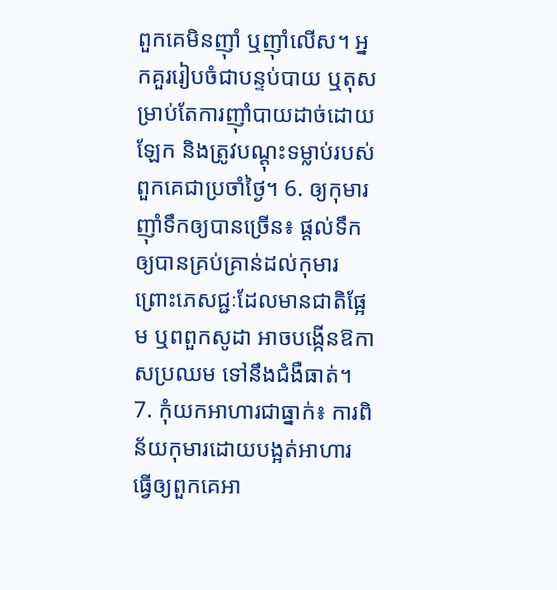ពួកគេមិនញ៉ាំ ឬញ៉ាំលើស។ អ្នកគួររៀបចំជាបន្ទប់បាយ ឬតុសម្រាប់តែការញ៉ាំបាយដាច់ដោយឡែក និងត្រូវបណ្តុះទម្លាប់របស់ពួកគេជាប្រចាំថ្ងៃ។ 6. ឲ្យកុមារញ៉ាំទឹកឲ្យបានច្រើន៖ ផ្តល់ទឹកឲ្យបានគ្រប់គ្រាន់ដល់កុមារ ព្រោះភេសជ្ជៈដែលមានជាតិផ្អែម ឬពពួកសូដា អាចបង្កើនឱកាសប្រឈម ទៅនឹងជំងឺធាត់។ 7. កុំយកអាហារជាធ្នាក់៖ ការពិន័យកុមារដោយបង្អត់អាហារ ធ្វើឲ្យពួកគេអា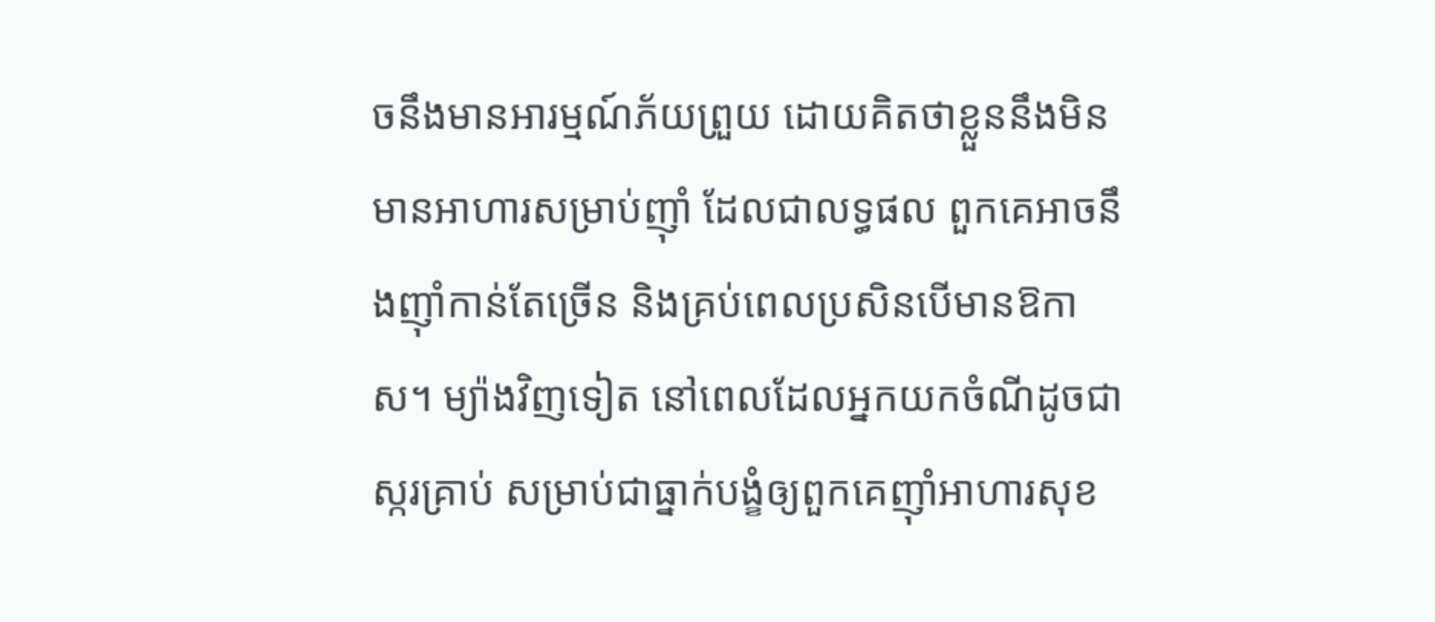ចនឹងមានអារម្មណ៍ភ័យព្រួយ ដោយគិតថាខ្លួននឹងមិនមានអាហារសម្រាប់ញ៉ាំ ដែលជាលទ្ធផល ពួកគេអាចនឹងញ៉ាំកាន់តែច្រើន និងគ្រប់ពេលប្រសិនបើមានឱកាស។ ម្យ៉ាងវិញទៀត នៅពេលដែលអ្នកយកចំណីដូចជា  ស្ករគ្រាប់ សម្រាប់ជាធ្នាក់បង្ខំឲ្យពួកគេញ៉ាំអាហារសុខ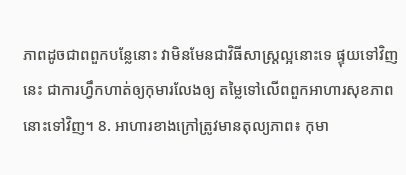ភាពដូចជាពពួកបន្លែនោះ វាមិនមែនជាវិធីសាស្រ្តល្អនោះទេ ផ្ទុយទៅវិញនេះ ជាការហ្វឹកហាត់ឲ្យកុមារលែងឲ្យ តម្លៃទៅលើពពួកអាហារសុខភាពនោះទៅវិញ។ 8. អាហារខាងក្រៅត្រូវមានតុល្យភាព៖ កុមា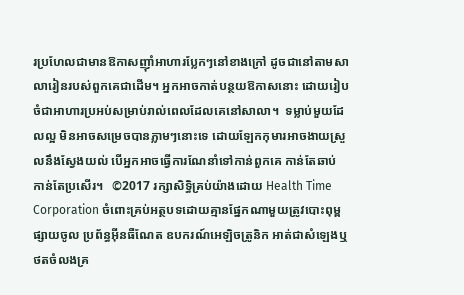រប្រហែលជាមានឱកាសញ៉ាំអាហារប្លែកៗនៅខាងក្រៅ ដូចជានៅតាមសាលារៀនរបស់ពួកគេជាដើម។ អ្នកអាចកាត់បន្ថយឱកាសនោះ ដោយរៀបចំជាអាហារប្រអប់សម្រាប់រាល់ពេលដែលគេនៅសាលា។  ទម្លាប់មួយដែលល្អ មិនអាចសម្រេចបានភ្លាមៗនោះទេ ដោយឡែកកុមារអាចងាយស្រួលនឹងស្វែងយល់ បើអ្នកអាចធ្វើការណែនាំទៅកាន់ពួកគេ កាន់តែឆាប់ កាន់តែប្រសើរ។   ©2017 រក្សាសិទ្ធិគ្រប់យ៉ាងដោយ Health Time Corporation ចំពោះគ្រប់អត្ថបទដោយគ្មានផ្នែកណាមួយត្រូវបោះពុម្ពផ្សាយចូល ប្រព័ន្ធអ៊ីនធឺណែត ឧបករណ៍អេឡិចត្រូនិក អាត់ជាសំឡេងឬថតចំលងគ្រ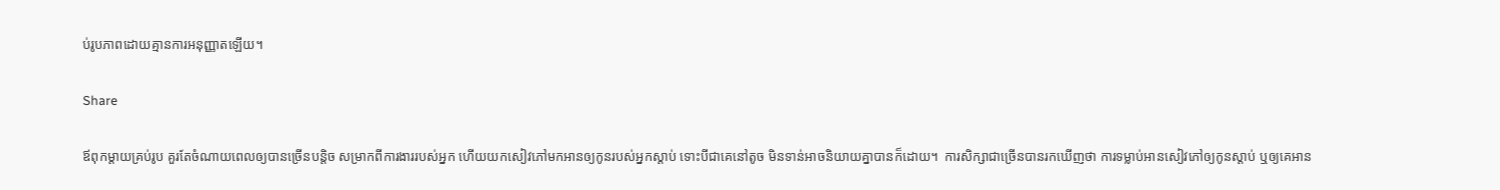ប់រូបភាពដោយគ្មានការអនុញ្ញាតឡើយ។

Share

ឪពុកម្តាយគ្រប់រូប គួរតែចំណាយពេលឲ្យបានច្រើនបន្តិច សម្រាកពីការងាររបស់អ្នក ហើយយកសៀវភៅមកអានឲ្យកូនរបស់អ្នកស្តាប់ ទោះបីជាគេនៅតូច មិនទាន់អាចនិយាយគ្នាបានក៏ដោយ។  ការសិក្សាជាច្រើនបានរកឃើញថា ការទម្លាប់អានសៀវភៅឲ្យកូនស្តាប់ ឬឲ្យគេអាន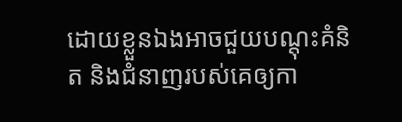ដោយខ្លួនឯងអាចជួយបណ្តុះគំនិត និងជំនាញរបស់គេឲ្យកា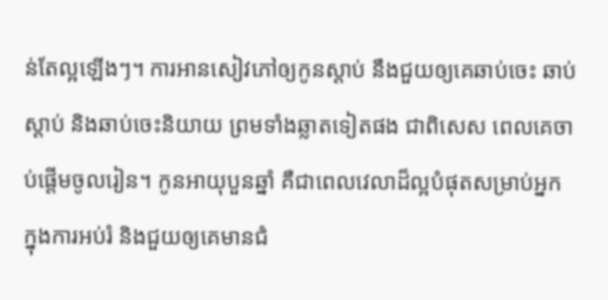ន់តែល្អឡើងៗ។ ការអានសៀវភៅឲ្យកូនស្តាប់ នឹងជួយឲ្យគេឆាប់ចេះ ឆាប់ស្តាប់ និងឆាប់ចេះនិយាយ ព្រមទាំងឆ្លាតទៀតផង ជាពិសេស ពេលគេចាប់ផ្តើមចូលរៀន។ កូនអាយុបួនឆ្នាំ គឺជាពេលវេលាដ៏ល្អបំផុតសម្រាប់អ្នក ក្នុងការអប់រំ និងជួយឲ្យគេមានជំ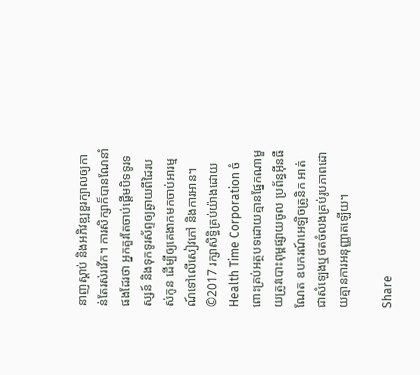នាញស្តាប់ និងអភិវឌ្ឍខួរក្បាលឲ្យកាន់តែរស់រវើក។ ការសិក្សាក៏បានណែនាំផងដែរថា អ្នកគួរតែចាប់ផ្តើមបិទទូរទស្សន៍ និងទុកទូរស័ព្ទឲ្យឆ្ងាយពីដៃរបស់កូន ដើម្បីឲ្យគេងាកមកចាប់អារម្មណ៍ទៅលើសៀវភៅ និងការអាន។ ©2017 រក្សាសិទ្ធិគ្រប់យ៉ាងដោយ Health Time Corporation ចំពោះគ្រប់អត្ថបទដោយគ្មានផ្នែកណាមួយត្រូវបោះពុម្ពផ្សាយចូល ប្រព័ន្ធអ៊ីនធឺណែត ឧបករណ៍អេឡិចត្រូនិក អាត់ជាសំឡេងឬថតចំលងគ្រប់រូបភាពដោយគ្មានការអនុញ្ញាតឡើយ។

Share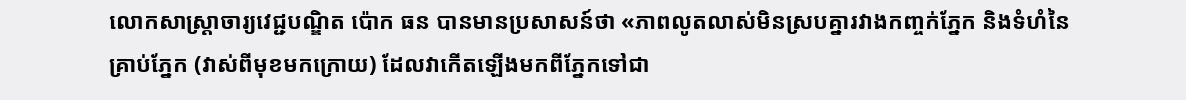លោកសាស្រ្តាចារ្យវេជ្ជបណ្ឌិត ប៉ោក ធន បានមានប្រសាសន៍ថា «ភាពលូតលាស់មិនស្របគ្នារវាងកញ្ចក់ភ្នែក និងទំហំនៃគ្រាប់ភ្នែក (វាស់ពីមុខមកក្រោយ) ដែលវាកើតឡើងមកពីភ្នែកទៅជា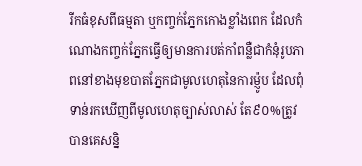រីកធំខុសពីធម្មតា ឬកញ្ចក់ភ្នែកកោងខ្លាំងពេក ដែលកំណោងកញ្ចក់ភ្នែកធ្វើឲ្យមានការបត់កាំពន្លឺជាកំនុំរូបភាពនៅខាងមុខបាតភ្នែកជាមូលហេតុនៃការម៉្ញូប ដែលពុំទាន់រកឃើញពីមូលហេតុច្បាស់លាស់ តែ៩០%ត្រូវ បានគេសន្និ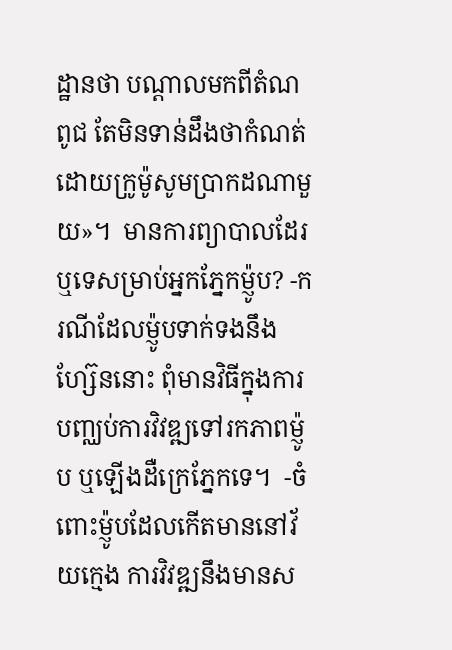ដ្ឋានថា បណ្តាលមកពីតំណពូជ តែមិនទាន់ដឹងថាកំណត់ដោយក្រូម៉ូសូមប្រាកដណាមួយ»។  មានការព្យាបាលដែរឬទេសម្រាប់អ្នកភ្នែកម៉្ញូប? -ករណីដែលម៉្ញូបទាក់ទងនឹងហ្ស៊ែននោះ ពុំមានវិធីក្នុងការបញ្ឈប់ការវិវឌ្ឍទៅរកភាពម៉្ញូប ឬឡើងដឺក្រេភ្នែកទេ។  -ចំពោះម៉្ញូបដែលកើតមាននៅវ័យក្មេង ការវិវឌ្ឍនឹងមានស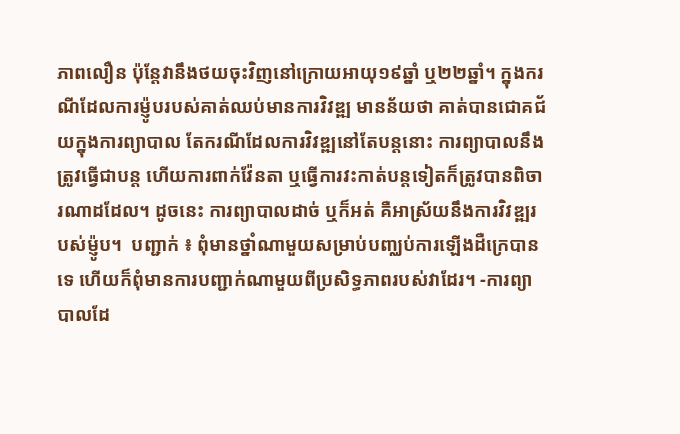ភាពលឿន ប៉ុន្តែវានឹងថយចុះវិញនៅក្រោយអាយុ១៩ឆ្នាំ ឬ២២ឆ្នាំ។ ក្នុងករណីដែលការម៉្ញូបរបស់គាត់ឈប់មានការវិវឌ្ឍ មានន័យថា គាត់បានជោគជ័យក្នុងការព្យាបាល តែករណីដែលការវិវឌ្ឍនៅតែបន្តនោះ ការព្យាបាលនឹងត្រូវធ្វើជាបន្ត ហើយការពាក់វ៉ែនតា ឬធ្វើការវះកាត់បន្តទៀតក៏ត្រូវបានពិចារណាដដែល។ ដូចនេះ ការព្យាបាលដាច់ ឬក៏អត់ គឺអាស្រ័យនឹងការវិវឌ្ឍរបស់ម៉្ញូប។  បញ្ជាក់ ៖ ពុំមានថ្នាំណាមួយសម្រាប់បញ្ឈប់ការឡើងដឺក្រេបានទេ ហើយក៏ពុំមានការបញ្ជាក់ណាមួយពីប្រសិទ្ធភាពរបស់វាដែរ។ -ការព្យាបាលដែ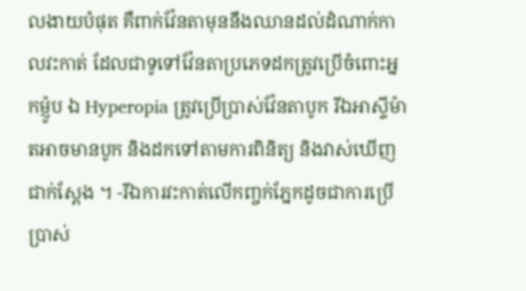លងាយបំផុត គឺពាក់វ៉ែនតាមុននឹងឈានដល់ដំណាក់កាលវះកាត់ ដែលជាទូទៅវ៉ែនតាប្រភេទដកត្រូវប្រើចំពោះអ្នកម៉្ញូប ឯ Hyperopia ត្រូវប្រើប្រាស់វ៉ែនតាបូក រីឯអាស្ទីម៉ាតអាចមានបូក និងដកទៅតាមការពិនិត្យ និងវាស់ឃើញជាក់ស្តែង ។ -រីឯការវះកាត់លើកញ្ចក់ភ្នែកដូចជាការប្រើប្រាស់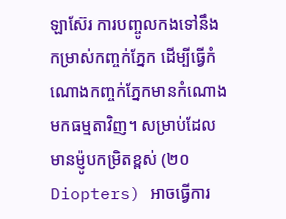ឡាស៊ែរ ការបញ្ចូលកងទៅនឹងកម្រាស់កញ្ចក់ភ្នែក ដើម្បីធ្វើកំណោងកញ្ចក់ភ្នែកមានកំណោងមកធម្មតាវិញ។ សម្រាប់ដែលមានម៉្ញូបកម្រិតខ្ពស់ (២០ Diopters) អាចធ្វើការ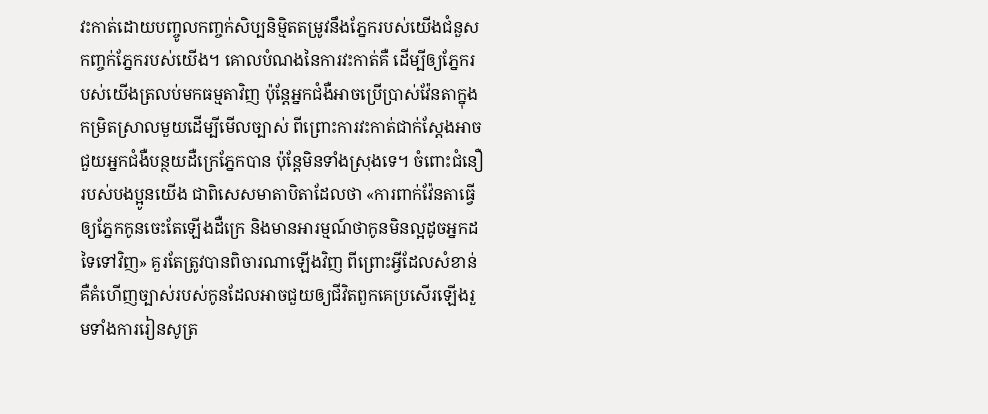វះកាត់ដោយបញ្ចូលកញ្ចក់សិប្បនិម្មិតតម្រូវនឹងភ្នែករបស់យើងជំនួសកញ្ចក់ភ្នែករបស់យើង។ គោលបំណងនៃការវះកាត់គឺ ដើម្បីឲ្យភ្នែករបស់យើងត្រលប់មកធម្មតាវិញ ប៉ុន្តែអ្នកជំងឺអាចប្រើប្រាស់វ៉ែនតាក្នុងកម្រិតស្រាលមួយដើម្បីមើលច្បាស់ ពីព្រោះការវះកាត់ជាក់ស្តែងអាចជួយអ្នកជំងឺបន្ថយដឺក្រេភ្នែកបាន ប៉ុន្តែមិនទាំងស្រុងទេ។ ចំពោះជំនឿរបស់បងប្អូនយើង ជាពិសេសមាតាបិតាដែលថា «ការពាក់វ៉ែនតាធ្វើឲ្យភ្នែកកូនចេះតែឡើងដឺក្រេ និងមានអារម្មណ៍ថាកូនមិនល្អដូចអ្នកដទៃទៅវិញ» គួរតែត្រូវបានពិចារណាឡើងវិញ ពីព្រោះអ្វីដែលសំខាន់ គឺគំហើញច្បាស់របស់កូនដែលអាចជួយឲ្យជីវិតពួកគេប្រសើរឡើងរួមទាំងការរៀនសូត្រ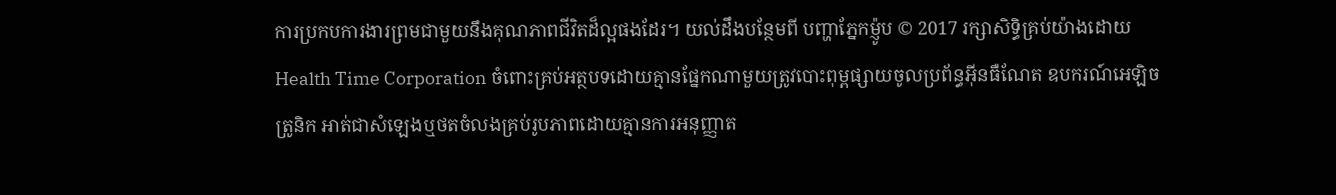ការប្រកបការងារព្រមជាមួយនឹងគុណភាពជីវិតដ៏ល្អផងដែរ។ យល់ដឹងបន្ថែមពី បញ្ហាភ្នែកម៉្ញូប © 2017 រក្សាសិទ្ធិគ្រប់យ៉ាងដោយ Health Time Corporation ចំពោះគ្រប់អត្ថបទដោយគ្មានផ្នែកណាមួយត្រូវបោះពុម្ពផ្សាយចូលប្រព័ន្ធអ៊ីនធឺណែត ឧបករណ៍អេឡិចត្រូនិក អាត់ជាសំឡេងឬថតចំលងគ្រប់រូបភាពដោយគ្មានការអនុញ្ញាត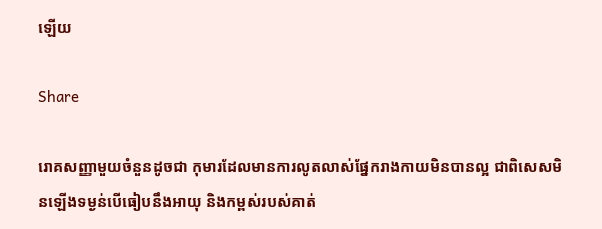ឡើយ

Share

រោគសញ្ញាមួយចំនួនដូចជា កុមារដែលមានការលូតលាស់ផ្នែករាងកាយមិនបានល្អ ជាពិសេសមិនឡើងទម្ងន់បើធៀបនឹងអាយុ និងកម្ពស់របស់គាត់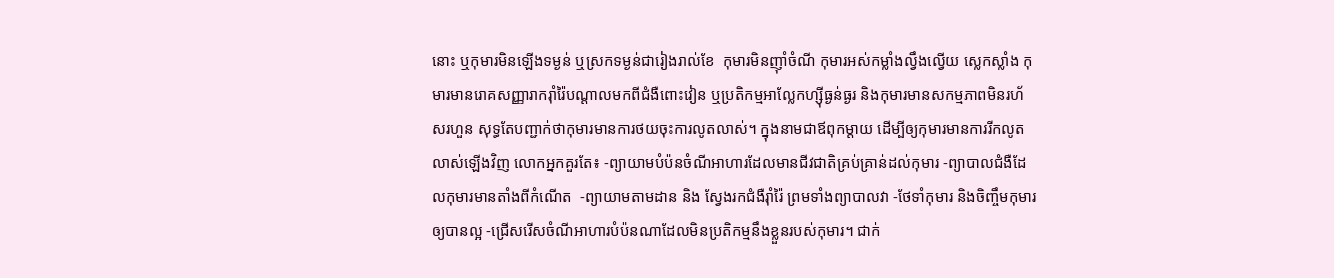នោះ ឬកុមារមិនឡើងទម្ងន់ ឬស្រកទម្ងន់ជារៀងរាល់ខែ  កុមារមិនញ៉ាំចំណី កុមារអស់កម្លាំងល្វឹងល្វើយ ស្លេកស្លាំង កុមារមានរោគសញ្ញារាករ៉ាំរ៉ៃបណ្ដាលមកពីជំងឺពោះវៀន ឬប្រតិកម្មអាល្លែកហ្ស៊ីធ្ងន់ធ្ងរ និងកុមារមានសកម្មភាពមិនរហ័សរហួន សុទ្ធតែបញ្ជាក់ថាកុមារមានការថយចុះការលូតលាស់។ ក្នុងនាមជាឪពុកម្តាយ ដើម្បីឲ្យកុមារមានការរីកលូតលាស់ឡើងវិញ លោកអ្នកគួរតែ៖ -ព្យាយាមបំប៉នចំណីអាហារដែលមានជីវជាតិគ្រប់គ្រាន់ដល់កុមារ -ព្យាបាលជំងឺដែលកុមារមានតាំងពីកំណើត  -ព្យាយាមតាមដាន និង ស្វែងរកជំងឺរ៉ាំរ៉ៃ ព្រមទាំងព្យាបាលវា -ថែទាំកុមារ និងចិញ្ចឹមកុមារឲ្យបានល្អ -ជ្រើសរើសចំណីអាហារបំប៉នណាដែលមិនប្រតិកម្មនឹងខ្លួនរបស់កុមារ។ ជាក់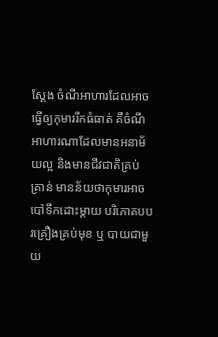ស្តែង ចំណីអាហារដែលអាចធ្វើឲ្យកុមាររីកធំធាត់ គឺចំណីអាហារណាដែលមានអនាម័យល្អ និងមានជីវជាតិគ្រប់គ្រាន់ មានន័យថាកុមារអាចបៅទឹកដោះម្ដាយ បរិភោគបបរគ្រឿងគ្រប់មុខ ឬ បាយជាមួយ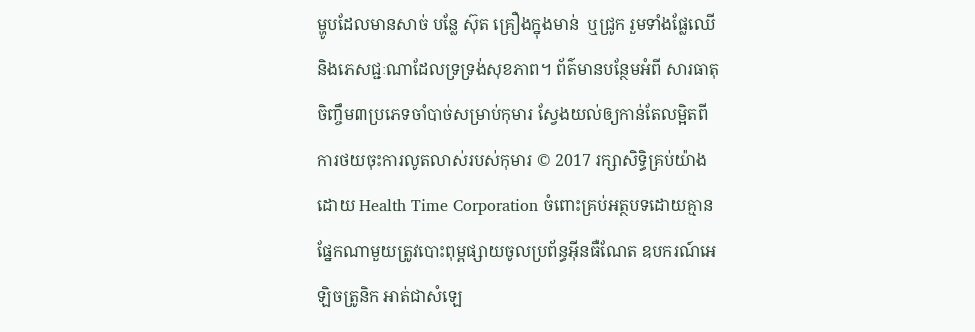ម្ហូបដែលមានសាច់ បន្លែ ស៊ុត គ្រឿងក្នុងមាន់  ឬជ្រូក រួមទាំងផ្លែឈើ និងភេសជ្ជៈណាដែលទ្រទ្រង់សុខភាព។ ព័ត៌មានបន្ថែមអំពី សារធាតុចិញ្ចឹម៣ប្រភេទចាំបាច់សម្រាប់កុមារ ស្វែងយល់ឲ្យកាន់តែលម្អិតពី ការថយចុះការលូតលាស់របស់កុមារ © 2017 រក្សាសិទ្ធិគ្រប់យ៉ាងដោយ Health Time Corporation ចំពោះគ្រប់អត្ថបទដោយគ្មានផ្នែកណាមួយត្រូវបោះពុម្ពផ្សាយចូលប្រព័ន្ធអ៊ីនធឺណែត ឧបករណ៍អេឡិចត្រូនិក អាត់ជាសំឡេ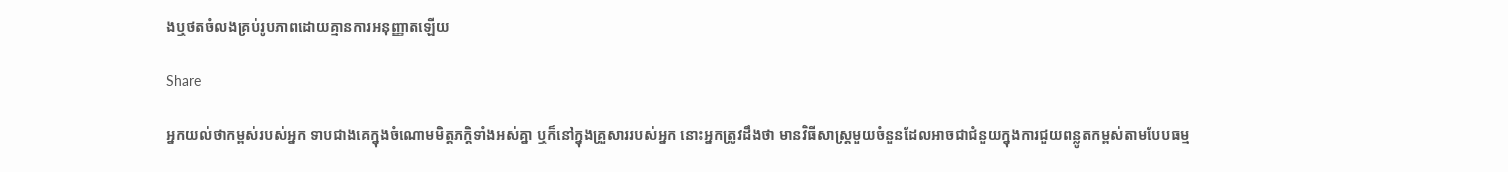ងឬថតចំលងគ្រប់រូបភាពដោយគ្មានការអនុញ្ញាតឡើយ

Share

អ្នកយល់ថាកម្ពស់របស់អ្នក ទាបជាងគេក្នុងចំណោមមិត្តភក្តិទាំងអស់គ្នា ឬក៏នៅក្នុងគ្រួសាររបស់អ្នក នោះអ្នកត្រូវដឹងថា មានវិធីសាស្ត្រមួយចំនួនដែលអាចជាជំនួយក្នុងការជួយពន្លូតកម្ពស់តាមបែបធម្ម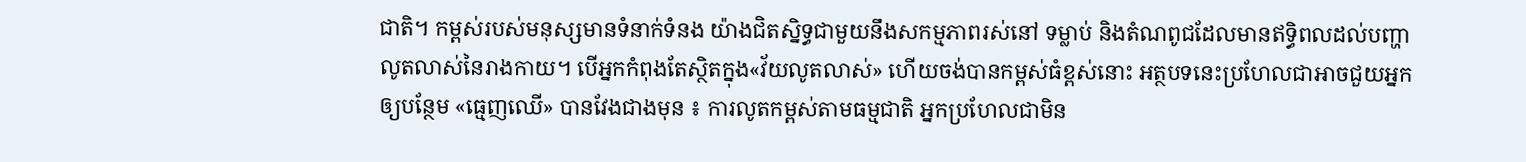ជាតិ។ កម្ពស់របស់មនុស្សមានទំនាក់ទំនង យ៉ាងជិតស្និទ្ធជាមួយនឹងសកម្មភាពរស់នៅ ទម្លាប់ និងតំណពូជដែលមានឥទ្ធិពលដល់បញ្ហាលូតលាស់នៃរាងកាយ។ បើអ្នកកំពុងតែស្ថិតក្នុង«វ័យលូតលាស់» ហើយចង់បានកម្ពស់ធំខ្ពស់នោះ អត្ថបទនេះប្រហែលជាអាចជួយអ្នកឲ្យបន្ថែម «ធ្មេញឈើ» បានវែងជាងមុន ៖ ការលូតកម្ពស់តាមធម្មជាតិ អ្នកប្រហែលជាមិន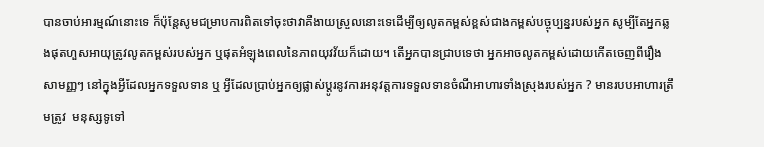បានចាប់អារម្មណ៍នោះទេ ក៏ប៉ុន្តែសូមជម្រាបការពិតទៅចុះថាវាគឺងាយស្រួលនោះទេដើម្បីឲ្យលូតកម្ពស់ខ្ពស់ជាងកម្ពស់បច្ចុប្បន្នរបស់អ្នក សូម្បីតែអ្នកឆ្លងផុតហួសអាយុត្រូវលូតកម្ពស់របស់អ្នក ឬផុតអំឡុងពេលនៃភាពយុវវ័យក៏ដោយ។ តើអ្នកបានជ្រាបទេថា អ្នកអាចលូតកម្ពស់ដោយកើតចេញពីរឿងសាមញ្ញៗ នៅក្នុងអ្វីដែលអ្នកទទួលទាន ឬ អ្វីដែលប្រាប់អ្នកឲ្យផ្លាស់ប្តូរនូវការអនុវត្តការទទួលទានចំណីអាហារទាំងស្រុងរបស់អ្នក ? មានរបបអាហារត្រឹមត្រូវ  មនុស្សទូទៅ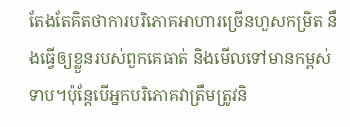តែងតែគិតថាការបរិភោគអាហារច្រើនហួសកម្រិត នឹងធ្វើឲ្យខ្លួនរបស់ពួកគេធាត់ និងមើលទៅមានកម្ពស់ទាប។ប៉ុន្តែបើអ្នកបរិភោគវាត្រឹមត្រូវនិ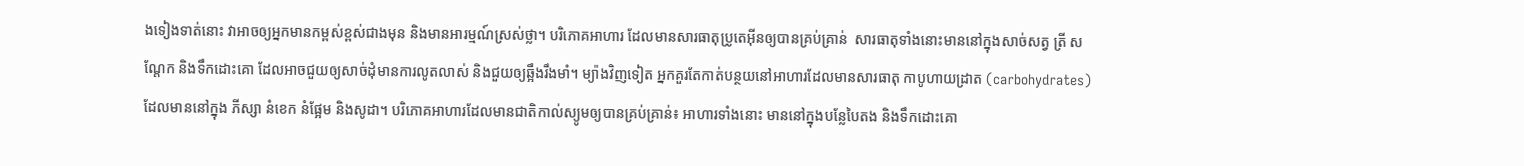ងទៀងទាត់នោះ វាអាចឲ្យអ្នកមានកម្ពស់ខ្ពស់ជាងមុន និងមានអារម្មណ៍ស្រស់ថ្លា។ បរិភោគអាហារ ដែលមានសារធាតុប្រូតេអ៊ីនឲ្យបានគ្រប់គ្រាន់  សារធាតុទាំងនោះមាននៅក្នុងសាច់សត្វ ត្រី សណ្តែក និងទឹកដោះគោ ដែលអាចជួយឲ្យសាច់ដុំមានការលូតលាស់ និងជួយឲ្យឆ្អឹងរឹងមាំ។ ម្យ៉ាងវិញទៀត អ្នកគួរតែកាត់បន្ថយនៅអាហារដែលមានសារធាតុ កាបូហាយដ្រាត (carbohydrates) ដែលមាននៅក្នុង ភីស្សា នំខេក នំផ្អែម និងសូដា។ បរិភោគអាហារដែលមានជាតិកាល់ស្យូមឲ្យបានគ្រប់គ្រាន់៖ អាហារទាំងនោះ មាននៅក្នុងបន្លែបៃតង និងទឹកដោះគោ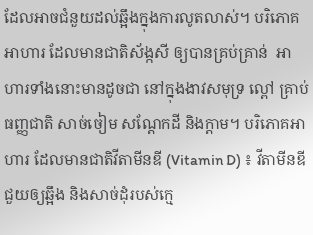ដែលអាចជំនួយដល់ឆ្អឹងក្នុងការលូតលាស់។ បរិភោគអាហារ ដែលមានជាតិស័ង្កសី ឲ្យបានគ្រប់គ្រាន់  អាហារទាំងនោះមានដូចជា នៅក្នុងងាវសមុទ្រ ល្ពៅ គ្រាប់ធញ្ញជាតិ សាច់ចៀម សណ្តែកដី និងក្តាម។ បរិភោគអាហារ ដែលមានជាតិវីតាមីនឌី (Vitamin D) ៖ វីតាមីនឌី ជួយឲ្យឆ្អឹង និងសាច់ដុំរបស់ក្មេ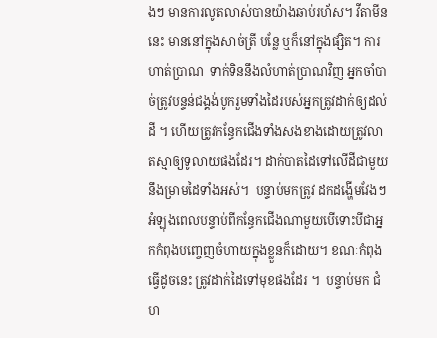ងៗ មានការលូតលាស់បានយ៉ាងឆាប់រហ័ស។ វីតាមីននេះ មាននៅក្នុងសាច់ត្រី បន្លែ ឬក៏នៅក្នុងផ្សិត។ ការហាត់ប្រាណ  ទាក់ទិននឹងលំហាត់ប្រាណវិញ អ្នកចាំបាច់ត្រូវបន្ទន់ជង្គង់បូករួមទាំងដៃរបស់អ្នកត្រូវដាក់ឲ្យដល់ដី ។ ហើយត្រូវកន្ធែកជើងទាំងសងខាងដោយត្រូវលាតស្មាឲ្យទូលាយផងដែរ។ ដាក់បាតដៃទៅលើដីជាមួយនឹងម្រាមដៃទាំងអស់។  បន្ទាប់មកត្រូវ ដកដង្ហើមវែងៗអំឡុងពេលបន្ទាប់ពីកន្ធែកជើងណាមួយបើទោះបីជាអ្នកកំពុងបញ្ចេញចំហាយក្នុងខ្លួនក៏ដោយ។ ខណៈកំពុងធ្វើដូចនេះ ត្រូវដាក់ដៃទៅមុខផងដែរ ។  បន្ទាប់មក ជំហ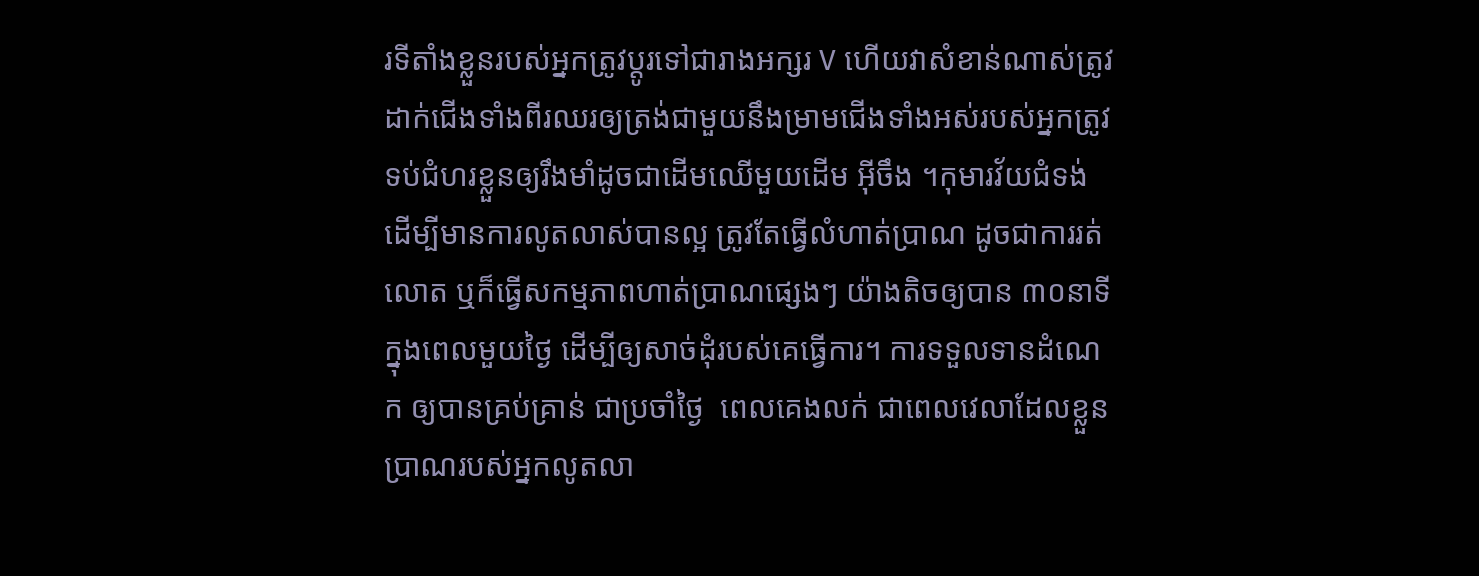រទីតាំងខ្លួនរបស់អ្នកត្រូវប្តូរទៅជារាងអក្សរ V ហើយវាសំខាន់ណាស់ត្រូវដាក់ជើងទាំងពីរឈរឲ្យត្រង់ជាមួយនឹងម្រាមជើងទាំងអស់របស់អ្នកត្រូវទប់ជំហរខ្លួនឲ្យរឹងមាំដូចជាដើមឈើមួយដើម អ៊ីចឹង ។កុមារវ័យជំទង់ ដើម្បីមានការលូតលាស់បានល្អ ត្រូវតែធ្វើលំហាត់ប្រាណ ដូចជាការរត់ លោត ឬក៏ធ្វើសកម្មភាពហាត់ប្រាណផ្សេងៗ យ៉ាងតិចឲ្យបាន ៣០នាទីក្នុងពេលមួយថ្ងៃ ដើម្បីឲ្យសាច់ដុំរបស់គេធ្វើការ។ ការទទួលទានដំណេក ឲ្យបានគ្រប់គ្រាន់ ជាប្រចាំថ្ងៃ  ពេលគេងលក់ ជាពេលវេលាដែលខ្លួនប្រាណរបស់អ្នកលូតលា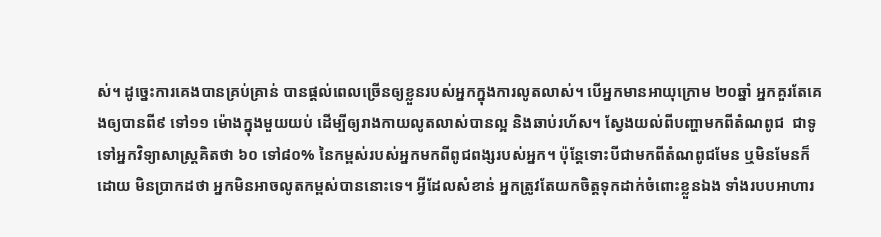ស់។ ដូច្នេះការគេងបានគ្រប់គ្រាន់ បានផ្តល់ពេលច្រើនឲ្យខ្លួនរបស់អ្នកក្នុងការលូតលាស់។ បើអ្នកមានអាយុក្រោម ២០ឆ្នាំ អ្នកគួរតែគេងឲ្យបានពី៩ ទៅ១១ ម៉ោងក្នុងមួយយប់ ដើម្បីឲ្យរាងកាយលូតលាស់បានល្អ និងឆាប់រហ័ស។ ស្វែងយល់ពីបញ្ហាមកពីតំណពូជ  ជាទូទៅអ្នកវិទ្យាសាស្ត្រគិតថា ៦០ ទៅ៨០% នៃកម្ពស់របស់អ្នកមកពីពូជពង្សរបស់អ្នក។ ប៉ុន្តែទោះបីជាមកពីតំណពូជមែន ឬមិនមែនក៏ដោយ មិនប្រាកដថា អ្នកមិនអាចលូតកម្ពស់បាននោះទេ។ អ្វីដែលសំខាន់ អ្នកត្រូវតែយកចិត្តទុកដាក់ចំពោះខ្លួនឯង ទាំងរបបអាហារ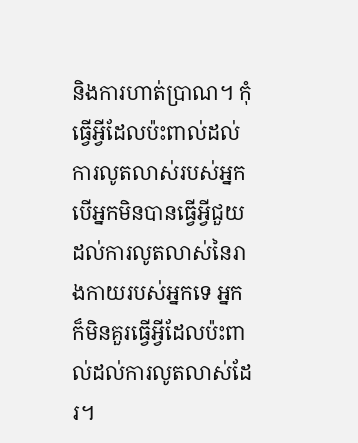និងការហាត់ប្រាណ។ កុំធ្វើអ្វីដែលប៉ះពាល់ដល់ការលូតលាស់របស់អ្នក  បើអ្នកមិនបានធ្វើអ្វីជួយដល់ការលូតលាស់នៃរាងកាយរបស់អ្នកទេ អ្នកក៏មិនគួរធ្វើអ្វីដែលប៉ះពាល់ដល់ការលូតលាស់ដែរ។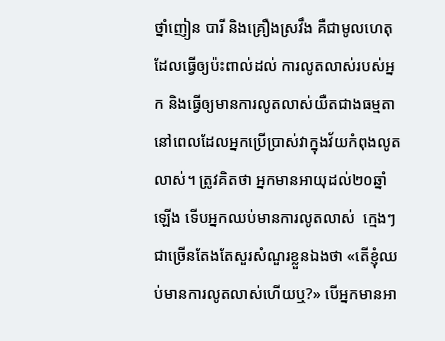ថ្នាំញៀន បារី និងគ្រឿងស្រវឹង គឺជាមូលហេតុដែលធ្វើឲ្យប៉ះពាល់ដល់ ការលូតលាស់របស់អ្នក និងធ្វើឲ្យមានការលូតលាស់យឺតជាងធម្មតា នៅពេលដែលអ្នកប្រើប្រាស់វាក្នុងវ័យកំពុងលូតលាស់។ ត្រូវគិតថា អ្នកមានអាយុដល់២០ឆ្នាំឡើង ទើបអ្នកឈប់មានការលូតលាស់  ក្មេងៗជាច្រើនតែងតែសួរសំណួរខ្លួនឯងថា «តើខ្ញុំឈប់មានការលូតលាស់ហើយឬ?» បើអ្នកមានអា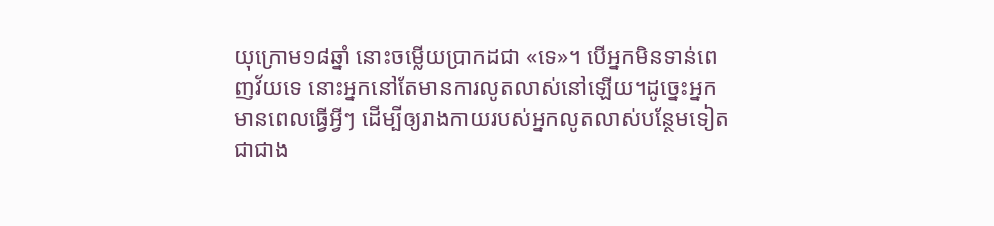យុក្រោម១៨ឆ្នាំ នោះចម្លើយប្រាកដជា «ទេ»។ បើអ្នកមិនទាន់ពេញវ័យទេ នោះអ្នកនៅតែមានការលូតលាស់នៅឡើយ។ដូច្នេះអ្នកមានពេលធ្វើអ្វីៗ ដើម្បីឲ្យរាងកាយរបស់អ្នកលូតលាស់បន្ថែមទៀត ជាជាង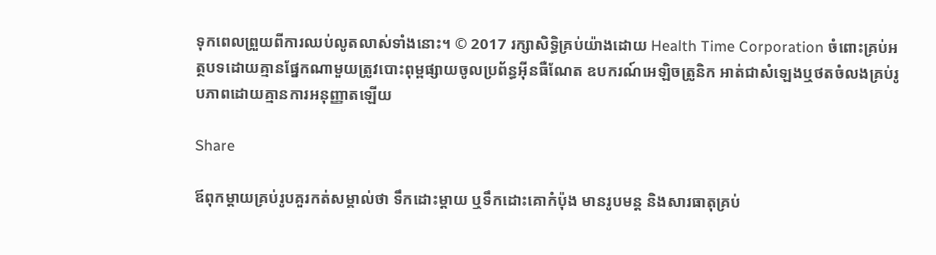ទុកពេលព្រួយពីការឈប់លូតលាស់ទាំងនោះ។ © 2017 រក្សាសិទ្ធិគ្រប់យ៉ាងដោយ Health Time Corporation ចំពោះគ្រប់អត្ថបទដោយគ្មានផ្នែកណាមួយត្រូវបោះពុម្ពផ្សាយចូលប្រព័ន្ធអ៊ីនធឺណែត ឧបករណ៍អេឡិចត្រូនិក អាត់ជាសំឡេងឬថតចំលងគ្រប់រូបភាពដោយគ្មានការអនុញ្ញាតឡើយ

Share

ឪពុកម្តាយគ្រប់រូបគួរកត់សម្គាល់ថា ទឹកដោះម្តាយ ឬទឹកដោះគោកំប៉ុង មានរូបមន្ត និងសារធាតុគ្រប់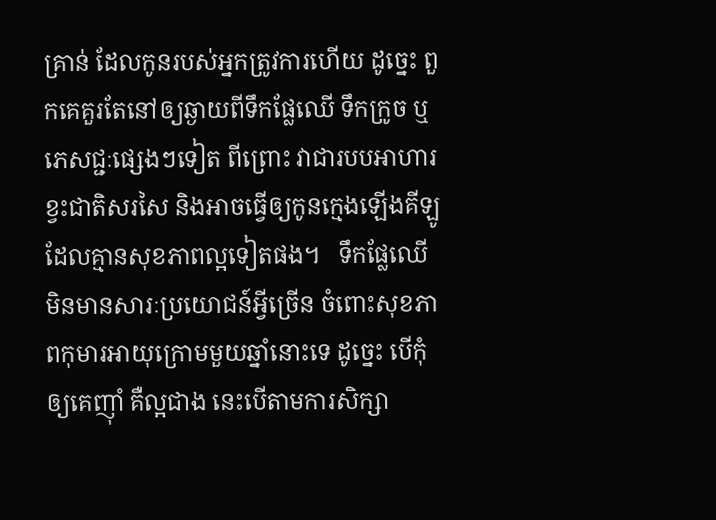គ្រាន់ ដែលកូនរបស់អ្នកត្រូវការហើយ ដូច្នេះ ពួកគេគួរតែនៅឲ្យឆ្ងាយពីទឹកផ្លែឈើ ទឹកក្រូច ឬភេសជ្ជៈផ្សេងៗទៀត ពីព្រោះ វាជារបបអាហារខ្វះជាតិសរសៃ និងអាចធ្វើឲ្យកូនក្មេងឡើងគីឡូ ដែលគ្មានសុខភាពល្អទៀតផង។   ទឹកផ្លែឈើ មិនមានសារៈប្រយោជន៍អ្វីច្រើន ចំពោះសុខភាពកុមារអាយុក្រោមមួយឆ្នាំនោះទេ ដូច្នេះ បើកុំឲ្យគេញ៉ាំ គឺល្អជាង នេះបើតាមការសិក្សា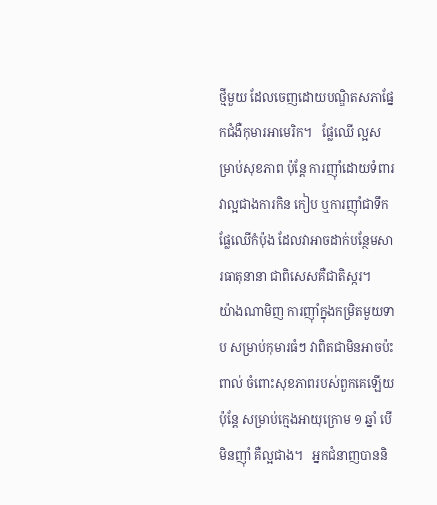ថ្មីមួយ ដែលចេញដោយបណ្ឌិតសភាផ្នែកជំងឺកុមារអាមេរិក។   ផ្លែឈើ ល្អសម្រាប់សុខភាព ប៉ុន្តែ ការញ៉ាំដោយទំពារ វាល្អជាងការកិន កៀប ឬការញ៉ាំជាទឹកផ្លែឈើកំប៉ុង ដែលវាអាចដាក់បន្ថែមសារធាតុនានា ជាពិសេសគឺជាតិស្ករ។   យ៉ាងណាមិញ ការញ៉ាំក្នុងកម្រិតមួយទាប សម្រាប់កុមារធំៗ វាពិតជាមិនអាចប៉ះពាល់ ចំពោះសុខភាពរបស់ពួកគេឡើយ ប៉ុន្តែ សម្រាប់ក្មេងអាយុក្រោម ១ ឆ្នាំ បើមិនញ៉ាំ គឺល្អជាង។   អ្នកជំនាញបាននិ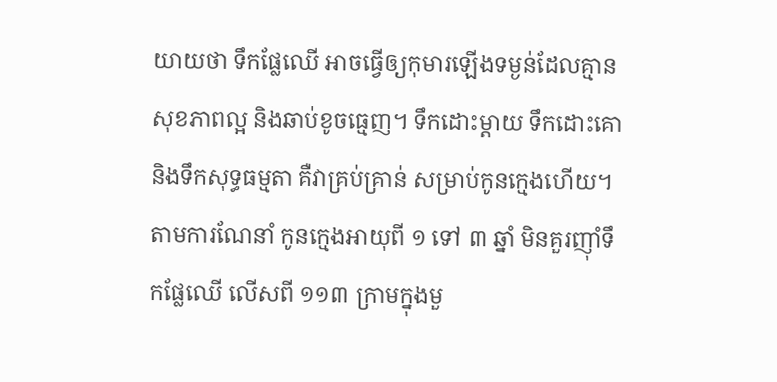យាយថា ទឹកផ្លែឈើ អាចធ្វើឲ្យកុមារឡើងទម្ងន់ដែលគ្មានសុខភាពល្អ និងឆាប់ខូចធ្មេញ។ ទឹកដោះម្តាយ ទឹកដោះគោ និងទឹកសុទ្ធធម្មតា គឺវាគ្រប់គ្រាន់ សម្រាប់កូនក្មេងហើយ។ តាមការណែនាំ កូនក្មេងអាយុពី ១ ទៅ ៣ ឆ្នាំ មិនគួរញ៉ាំទឹកផ្លែឈើ លើសពី ១១៣ ក្រាមក្នុងមួ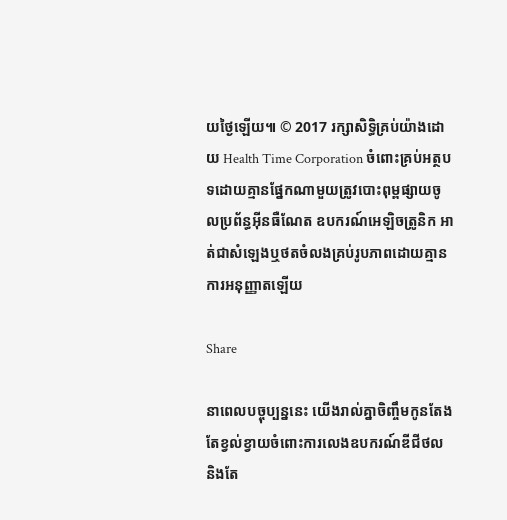យថ្ងៃឡើយ៕ © 2017 រក្សាសិទ្ធិគ្រប់យ៉ាងដោយ Health Time Corporation ចំពោះគ្រប់អត្ថបទដោយគ្មានផ្នែកណាមួយត្រូវបោះពុម្ពផ្សាយចូលប្រព័ន្ធអ៊ីនធឺណែត ឧបករណ៍អេឡិចត្រូនិក អាត់ជាសំឡេងឬថតចំលងគ្រប់រូបភាពដោយគ្មានការអនុញ្ញាតឡើយ

Share

នាពេលបច្ចុប្បន្ននេះ យើងរាល់គ្នាចិញ្ចឹមកូនតែងតែខ្វល់ខ្វាយចំពោះការលេងឧបករណ៍ឌីជីថល និងតែ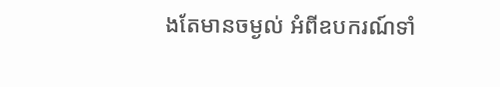ងតែមានចម្ងល់ អំពីឧបករណ៍ទាំ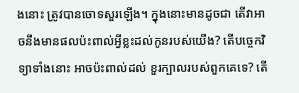ងនោះ ត្រូវបានចោទសួរឡើង។ ក្នុងនោះមានដូចជា តើវាអាចនឹងមានផលប៉ះពាល់អ្វីខ្លះដល់កូនរបស់យើង? តើបច្ចេកវិទ្យាទាំងនោះ អាចប៉ះពាល់ដល់ ខួរក្បាលរបស់ពួកគេទេ? តើ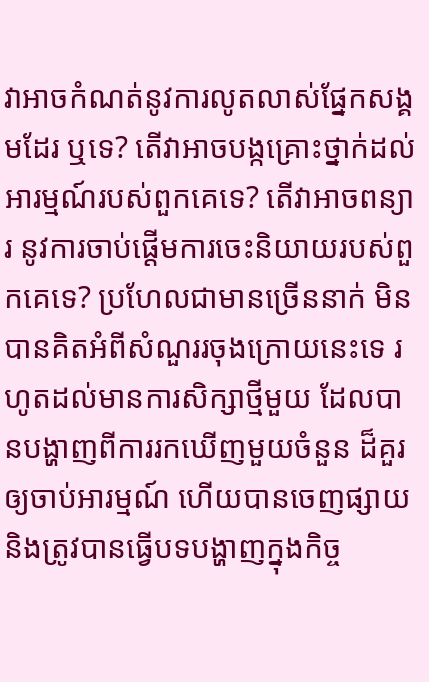វាអាចកំណត់នូវការលូតលាស់ផ្នែកសង្គមដែរ ឬទេ? តើវាអាចបង្កគ្រោះថ្នាក់ដល់អារម្មណ៍របស់ពួកគេទេ? តើវាអាចពន្យារ នូវការចាប់ផ្ដើមការចេះនិយាយរបស់ពួកគេទេ? ប្រហែលជាមានច្រើននាក់ មិនបានគិតអំពីសំណួររចុងក្រោយនេះទេ រហូតដល់មានការសិក្សាថ្មីមួយ ដែលបានបង្ហាញពីការរកឃើញមួយចំនួន ដ៏គួរឲ្យចាប់អារម្មណ៍ ហើយបានចេញផ្សាយ និងត្រូវបានធ្វើបទបង្ហាញក្នុងកិច្ច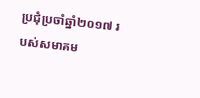ប្រជុំប្រចាំឆ្នាំ២០១៧ របស់សមាគម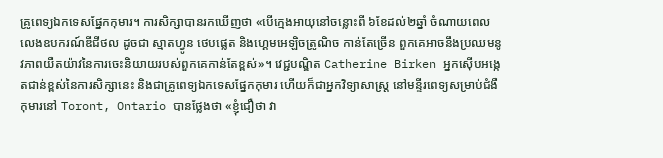គ្រូពេទ្យឯកទេសផ្នែកកុមារ។ ការសិក្សាបានរកឃើញថា «បើក្មេងអាយុនៅចន្លោះពី ៦ខែដល់២ឆ្នាំ ចំណាយពេលលេងឧបករណ៍ឌីជីថល ដូចជា ស្មាតហ្វូន ថេបផ្លេត និងហ្គេមអេឡិចត្រូណិច កាន់តែច្រើន ពួកគេអាចនឹងប្រឈមនូវភាពយឺតយ៉ាវនៃការចេះនិយាយរបស់ពួកគេកាន់តែខ្ពស់»។ វេជ្ជបណ្ឌិត Catherine Birken អ្នកស៊ើបអង្កេតជាន់ខ្ពស់នៃការសិក្សានេះ និងជាគ្រូពេទ្យឯកទេសផ្នែកកុមារ ហើយក៏ជាអ្នកវិទ្យាសាស្ដ្រ នៅមន្ទីរពេទ្យសម្រាប់ជំងឺកុមារនៅ Toront, Ontario បានថ្លែងថា «ខ្ញុំជឿថា វា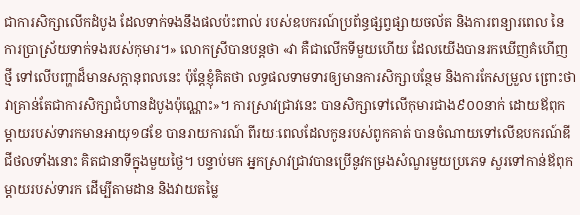ជាការសិក្សាលើកដំបូង ដែលទាក់ទងនឹងផលប៉ះពាល់ របស់ឧបករណ៍ប្រព័ន្ធផ្សព្វផ្សាយចល័ត និងការពន្យារពេល នៃការប្រាស្រ័យទាក់ទងរបស់កុមារ។» លោកស្រីបានបន្តថា «វា គឺជាលើកទីមួយហើយ ដែលយើងបានរកឃើញគំហើញថ្មី ទៅលើបញ្ហាដ៏មានសក្ដានុពលនេះ ប៉ុន្តែខ្ញុំគិតថា លទ្ធផលទាមទារឲ្យមានការសិក្សាបន្ថែម និងការកែសម្រួល ព្រោះថា វាគ្រាន់តែជាការសិក្សាជំហានដំបូងប៉ុណ្ណោះ»។ ការស្រាវជ្រាវនេះ បានសិក្សាទៅលើកុមារជាង៩០០នាក់ ដោយឪពុកម្ដាយរបស់ទារកមានអាយុ១៨ខែ បានរាយការណ៍ ពីរយៈពេលដែលកូនរបស់ពូកគាត់ បានចំណាយទៅលើឧបករណ៍ឌីជីថលទាំងនោះ គិតជានាទីក្នុងមួយថ្ងៃ។ បន្ទាប់មក អ្នកស្រាវជ្រាវបានប្រើនូវកម្រងសំណួរមួយប្រភេទ សួរទៅកាន់ឪពុកម្ដាយរបស់ទារក ដើម្បីតាមដាន និងវាយតម្លៃ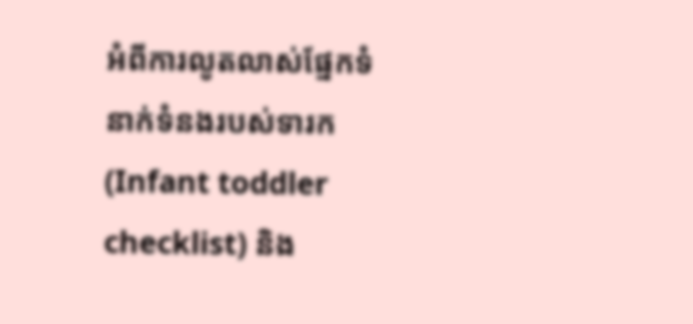អំពីការលូតលាស់ផ្នែកទំនាក់ទំនងរបស់ទារក (Infant toddler checklist) និង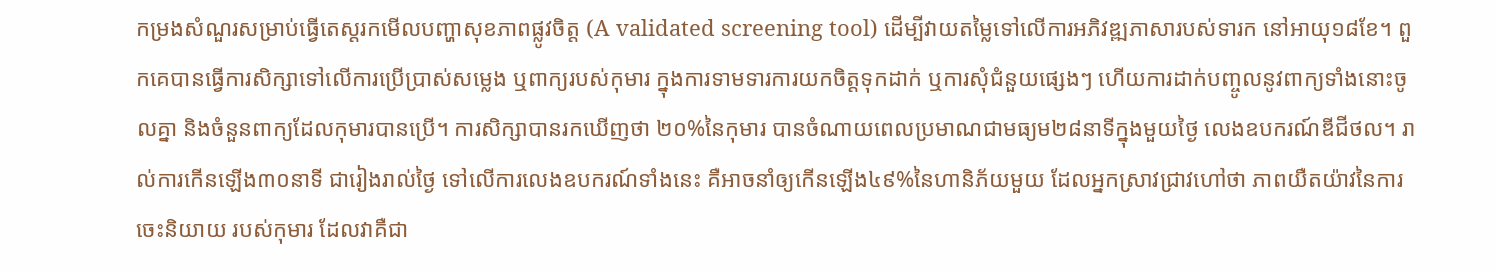កម្រងសំណួរសម្រាប់ធ្វើតេស្ដរកមើលបញ្ហាសុខភាពផ្លូវចិត្ត (A validated screening tool) ដើម្បីវាយតម្លៃទៅលើការអភិវឌ្ឍភាសារបស់ទារក នៅអាយុ១៨ខែ។ ពួកគេបានធ្វើការសិក្សាទៅលើការប្រើប្រាស់សម្លេង ឬពាក្យរបស់កុមារ ក្នុងការទាមទារការយកចិត្តទុកដាក់ ឬការសុំជំនួយផ្សេងៗ ហើយការដាក់បញ្ចូលនូវពាក្យទាំងនោះចូលគ្នា និងចំនួនពាក្យដែលកុមារបានប្រើ។ ការសិក្សាបានរកឃើញថា ២០%នៃកុមារ បានចំណាយពេលប្រមាណជាមធ្យម២៨នាទីក្នុងមួយថ្ងៃ លេងឧបករណ៍ឌីជីថល។ រាល់ការកើនឡើង៣០នាទី ជារៀងរាល់ថ្ងៃ ទៅលើការលេងឧបករណ៍ទាំងនេះ គឺអាចនាំឲ្យកើនឡើង៤៩%នៃហានិភ័យមួយ ដែលអ្នកស្រាវជ្រាវហៅថា ភាពយឺតយ៉ាវនៃការចេះនិយាយ របស់កុមារ ដែលវាគឺជា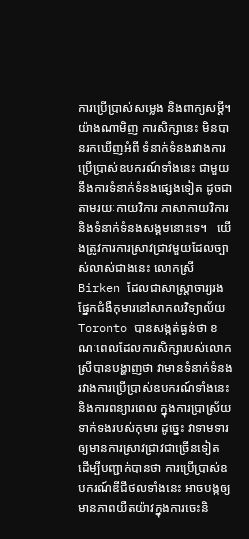ការប្រើប្រាស់សម្លេង និងពាក្យសម្ដី។ យ៉ាងណាមិញ ការសិក្សានេះ មិនបានរកឃើញអំពី ទំនាក់ទំនងរវាងការប្រើប្រាស់ឧបករណ៍ទាំងនេះ ជាមួយនឹងការទំនាក់ទំនងផ្សេងទៀត ដូចជាតាមរយៈកាយវិការ ភាសាកាយវិការ និងទំនាក់ទំនងសង្គមនោះទេ។   យើងត្រូវការការស្រាវជ្រាវមួយដែលច្បាស់លាស់ជាងនេះ លោកស្រី Birken ដែលជាសាស្ដ្រាចារ្យរងផ្នែកជំងឺកុមារនៅសាកលវិទ្យាល័យToronto បានសង្កត់ធ្ងន់ថា ខណៈពេលដែលការសិក្សារបស់លោកស្រីបានបង្ហាញថា វាមានទំនាក់ទំនងរវាងការប្រើប្រាស់ឧបករណ៍ទាំងនេះ និងការពន្យារពេល ក្នុងការប្រាស្រ័យទាក់ទងរបស់កុមារ ដូច្នេះ វាទាមទារឲ្យមានការស្រាវជ្រាវជាច្រើនទៀត ដើម្បីបញ្ជាក់បានថា ការប្រើប្រាស់ឧបករណ៍ឌីជីថលទាំងនេះ អាចបង្កឲ្យមានភាពយឺតយ៉ាវក្នុងការចេះនិ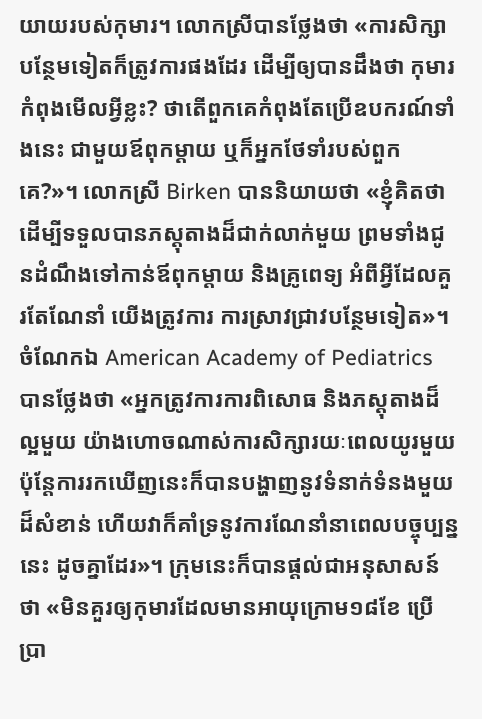យាយរបស់កុមារ។ លោកស្រីបានថ្លែងថា «ការសិក្សាបន្ថែមទៀតក៏ត្រូវការផងដែរ ដើម្បីឲ្យបានដឹងថា កុមារកំពុងមើលអ្វីខ្លះ? ថាតើពួកគេកំពុងតែប្រើឧបករណ៍ទាំងនេះ ជាមួយឪពុកម្ដាយ ឬក៏អ្នកថែទាំរបស់ពួកគេ?»។ លោកស្រី Birken បាននិយាយថា «ខ្ញុំគិតថា ដើម្បីទទួលបានភស្ដុតាងដ៏ជាក់លាក់មួយ ព្រមទាំងជូនដំណឹងទៅកាន់ឪពុកម្ដាយ និងគ្រូពេទ្យ អំពីអ្វីដែលគួរតែណែនាំ យើងត្រូវការ ការស្រាវជ្រាវបន្ថែមទៀត»។  ចំណែកឯ American Academy of Pediatrics បានថ្លែងថា «អ្នកត្រូវការការពិសោធ និងភស្ដុតាងដ៏ល្អមួយ យ៉ាងហោចណាស់ការសិក្សារយៈពេលយូរមួយ ប៉ុន្តែការរកឃើញនេះក៏បានបង្ហាញនូវទំនាក់ទំនងមួយដ៏សំខាន់ ហើយវាក៏គាំទ្រនូវការណែនាំនាពេលបច្ចុប្បន្ននេះ ដូចគ្នាដែរ»។ ក្រុមនេះក៏បានផ្ដល់ជាអនុសាសន៍ថា «មិនគួរឲ្យកុមារដែលមានអាយុក្រោម១៨ខែ ប្រើប្រា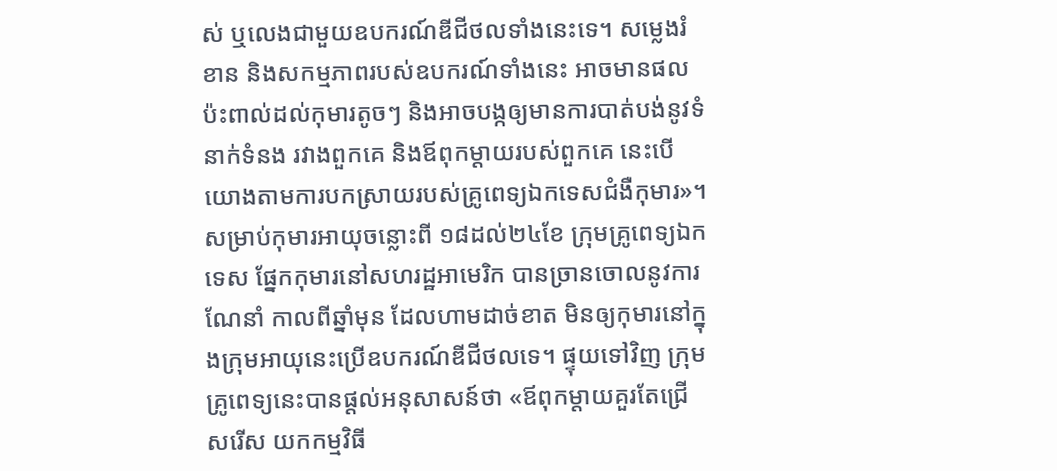ស់ ឬលេងជាមួយឧបករណ៍ឌីជីថលទាំងនេះទេ។ សម្លេងរំខាន និងសកម្មភាពរបស់ឧបករណ៍ទាំងនេះ អាចមានផលប៉ះពាល់ដល់កុមារតូចៗ និងអាចបង្កឲ្យមានការបាត់បង់នូវទំនាក់ទំនង រវាងពួកគេ និងឪពុកម្ដាយរបស់ពួកគេ នេះបើយោងតាមការបកស្រាយរបស់គ្រូពេទ្យឯកទេសជំងឺកុមារ»។ សម្រាប់កុមារអាយុចន្លោះពី ១៨ដល់២៤ខែ ក្រុមគ្រូពេទ្យឯកទេស ផ្នែកកុមារនៅសហរដ្ឋអាមេរិក បានច្រានចោលនូវការណែនាំ កាលពីឆ្នាំមុន ដែលហាមដាច់ខាត មិនឲ្យកុមារនៅក្នុងក្រុមអាយុនេះប្រើឧបករណ៍ឌីជីថលទេ។ ផ្ទុយទៅវិញ ក្រុមគ្រូពេទ្យនេះបានផ្ដល់អនុសាសន៍ថា «ឪពុកម្ដាយគួរតែជ្រើសរើស យកកម្មវិធី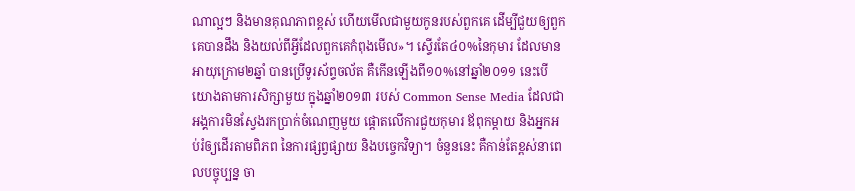ណាល្អៗ និងមានគុណភាពខ្ពស់ ហើយមើលជាមួយកូនរបស់ពួកគេ ដើម្បីជួយឲ្យពួកគេបានដឹង និងយល់ពីអ្វីដែលពួកគេកំពុងមើល»។ ស្ទើរតែ៤០%នៃកុមារ ដែលមានអាយុក្រោម២ឆ្នាំ បានប្រើទូរស័ព្ទចល័ត គឺកើនឡើងពី១០%នៅឆ្នាំ២០១១ នេះបើយោងតាមការសិក្សាមួយ ក្នុងឆ្នាំ២០១៣ របស់ Common Sense Media ដែលជាអង្គការមិនស្វែងរកប្រាក់ចំណេញមួយ ផ្ដោតលើការជួយកុមារ ឪពុកម្ដាយ និងអ្នកអប់រំឲ្យដើរតាមពិភព នៃការផ្សព្វផ្សាយ និងបច្ចេកវិទ្យា។ ចំនួននេះ គឺកាន់តែខ្ពស់នាពេលបច្ចុប្បន្ន ចា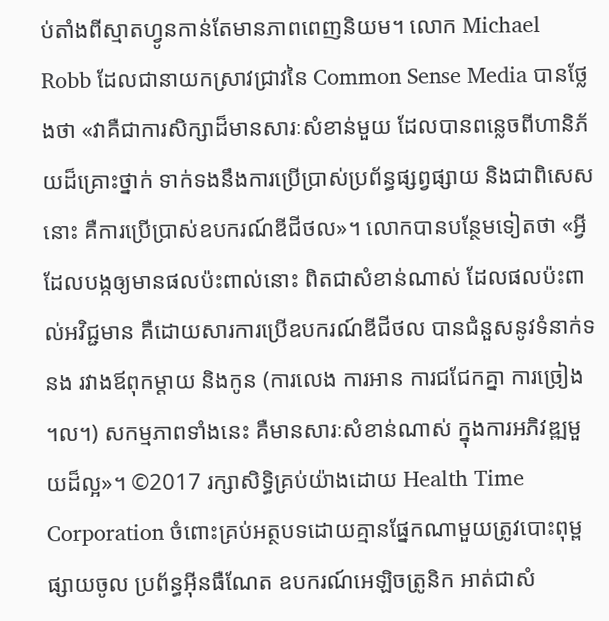ប់តាំងពីស្មាតហ្វូនកាន់តែមានភាពពេញនិយម។ លោក Michael Robb ដែលជានាយកស្រាវជ្រាវនៃ Common Sense Media បានថ្លែងថា «វាគឺជាការសិក្សាដ៏មានសារៈសំខាន់មួយ ដែលបានពន្លេចពីហានិភ័យដ៏គ្រោះថ្នាក់ ទាក់ទងនឹងការប្រើប្រាស់ប្រព័ន្ធផ្សព្វផ្សាយ និងជាពិសេសនោះ គឺការប្រើប្រាស់ឧបករណ៍ឌីជីថល»។ លោកបានបន្ថែមទៀតថា «អ្វីដែលបង្កឲ្យមានផលប៉ះពាល់នោះ ពិតជាសំខាន់ណាស់ ដែលផលប៉ះពាល់អវិជ្ជមាន គឺដោយសារការប្រើឧបករណ៍ឌីជីថល បានជំនួសនូវទំនាក់ទនង រវាងឪពុកម្ដាយ និងកូន (ការលេង ការអាន ការជជែកគ្នា ការច្រៀង ។ល។) សកម្មភាពទាំងនេះ គឺមានសារៈសំខាន់ណាស់ ក្នុងការអភិវឌ្ឍមួយដ៏ល្អ»។ ©2017 រក្សាសិទ្ធិគ្រប់យ៉ាងដោយ Health Time Corporation ចំពោះគ្រប់អត្ថបទដោយគ្មានផ្នែកណាមួយត្រូវបោះពុម្ពផ្សាយចូល ប្រព័ន្ធអ៊ីនធឺណែត ឧបករណ៍អេឡិចត្រូនិក អាត់ជាសំ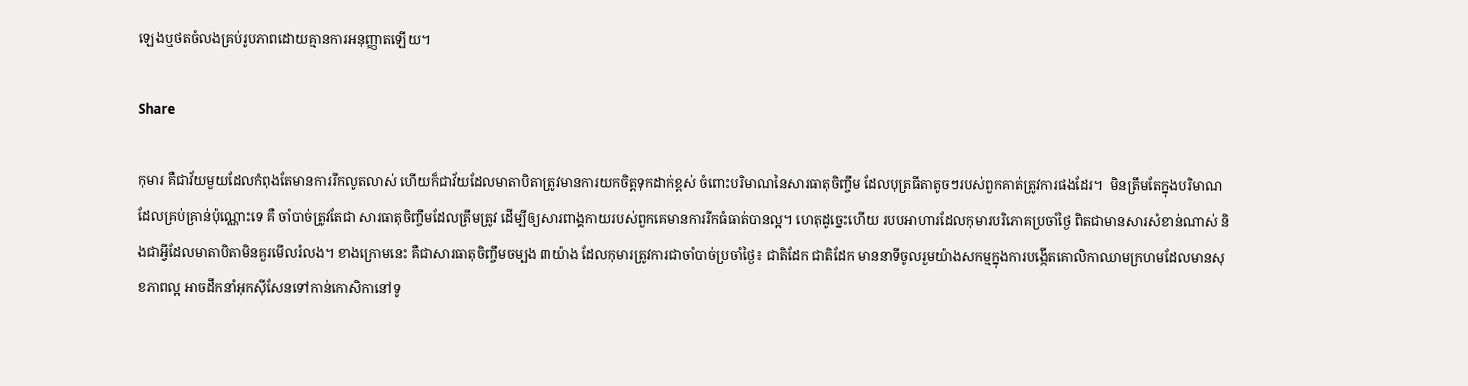ឡេងឬថតចំលងគ្រប់រូបភាពដោយគ្មានការអនុញ្ញាតឡើយ។

Share

កុមារ គឺជាវ័យមួយដែលកំពុងតែមានការរីកលូតលាស់ ហើយក៏ជាវ័យដែលមាតាបិតាត្រូវមានការយកចិត្តទុកដាក់ខ្ពស់ ចំពោះបរិមាណនៃសារធាតុចិញ្ចឹម ដែលបុត្រធីតាតូចៗរបស់ពួកគាត់ត្រូវការផងដែរ។  មិនត្រឹមតែក្នុងបរិមាណដែលគ្រប់គ្រាន់ប៉ុណ្ណោះទេ គឺ ចាំបាច់ត្រូវតែជា សារធាតុចិញ្ចឹមដែលត្រឹមត្រូវ ដើម្បីឲ្យសារពាង្គកាយរបស់ពួកគេមានការរីកធំធាត់បានល្អ។ ហេតុដូច្នេះហើយ របបអាហារដែលកុមារបរិភោគប្រចាំថ្ងៃ ពិតជាមានសារសំខាន់ណាស់ និងជាអ្វីដែលមាតាបិតាមិនគួរមើលរំលង។ ខាងក្រោមនេះ គឺជាសារធាតុចិញ្ចឹមចម្បង ៣យ៉ាង ដែលកុមារត្រូវការជាចាំបាច់ប្រចាំថ្ងៃ៖ ជាតិដែក ជាតិដែក មាននាទីចូលរួមយ៉ាងសកម្មក្នុងការបង្កើតគោលិកាឈាមក្រហមដែលមានសុខភាពល្អ អាចដឹកនាំអុកស៊ីសែនទៅកាន់កោសិកានៅទូ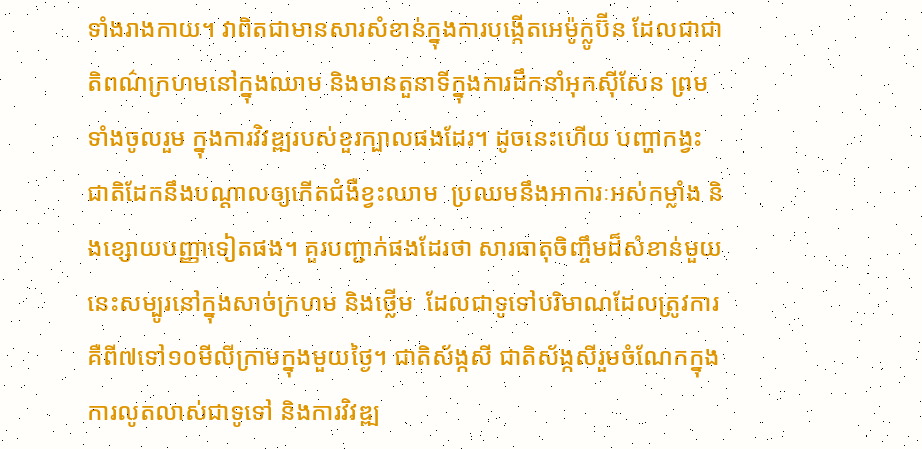ទាំងរាងកាយ។ វាពិតជាមានសារសំខាន់ក្នុងការបង្កើតអេម៉ូក្លូប៊ីន ដែលជាជាតិពណ៌ក្រហមនៅក្នុងឈាម និងមានតួនាទីក្នុងការដឹកនាំអុកស៊ីសែន ព្រមទាំងចូលរួម ក្នុងការវិវឌ្ឍរបស់ខួរក្បាលផងដែរ។ ដូចនេះហើយ បញ្ហាកង្វះជាតិដែកនឹងបណ្តាលឲ្យកើតជំងឺខ្វះឈាម  ប្រឈមនឹងអាការៈអស់កម្លាំង និងខ្សោយបញ្ញាទៀតផង។ គួរបញ្ជាក់ផងដែរថា សារធាតុចិញ្ចឹមដ៏សំខាន់មួយនេះសម្បូរនៅក្នុងសាច់ក្រហម និងថ្លើម  ដែលជាទូទៅបរិមាណដែលត្រូវការ គឺពី៧ទៅ១០មីលីក្រាមក្នុងមួយថ្ងៃ។ ជាតិស័ង្កសី ជាតិស័ង្កសីរួមចំណែកក្នុងការលូតលាស់ជាទូទៅ និងការវិវឌ្ឍ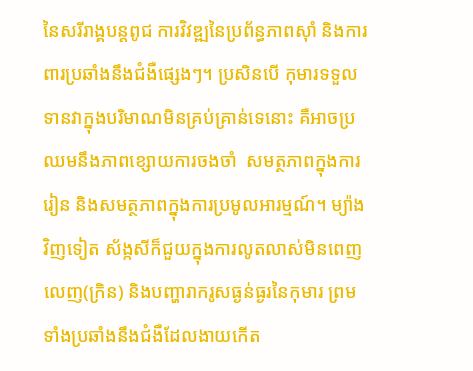នៃសរីរាង្គបន្តពូជ ការវិវឌ្ឍនៃប្រព័ន្ធភាពស៊ាំ និងការពារប្រឆាំងនឹងជំងឺផ្សេងៗ។ ប្រសិនបើ កុមារទទួលទានវាក្នុងបរិមាណមិនគ្រប់គ្រាន់ទេនោះ គឺអាចប្រឈមនឹងភាពខ្សោយការចងចាំ  សមត្ថភាពក្នុងការរៀន និងសមត្ថភាពក្នុងការប្រមូលអារម្មណ៍។ ម្យ៉ាងវិញទៀត ស័ង្កសីក៏ជួយក្នុងការលូតលាស់មិនពេញលេញ(ក្រិន) និងបញ្ហារាករូសធ្ងន់ធ្ងរនៃកុមារ ព្រមទាំងប្រឆាំងនឹងជំងឺដែលងាយកើត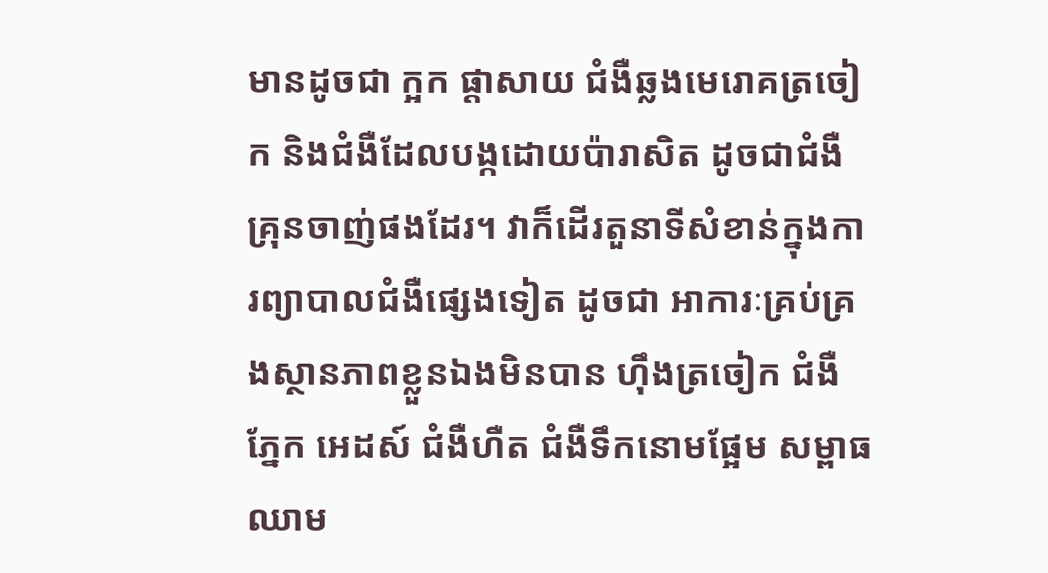មានដូចជា ក្អក ផ្តាសាយ ជំងឺឆ្លងមេរោគត្រចៀក និងជំងឺដែលបង្កដោយប៉ារាសិត ដូចជាជំងឺគ្រុនចាញ់ផងដែរ។ វាក៏ដើរតួនាទីសំខាន់ក្នុងការព្យាបាលជំងឺផ្សេងទៀត ដូចជា អាការៈគ្រប់គ្រងស្ថានភាពខ្លួនឯងមិនបាន ហ៊ឹងត្រចៀក ជំងឺភ្នែក អេដស៍ ជំងឺហឺត ជំងឺទឹកនោមផ្អែម សម្ពាធឈាម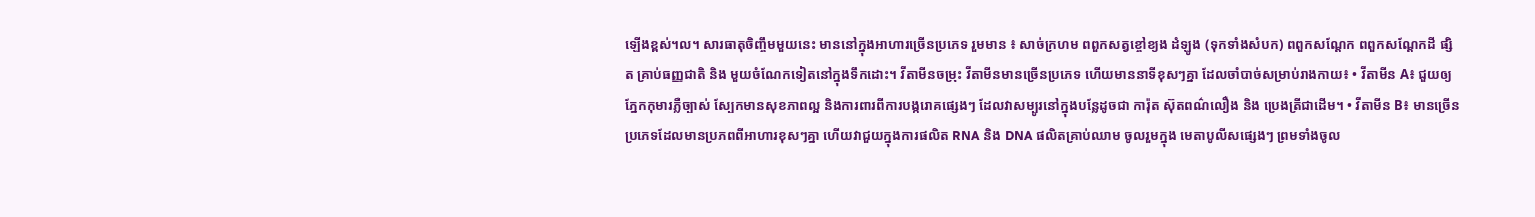ឡើងខ្ពស់។ល។ សារធាតុចិញ្ចឹមមួយនេះ មាននៅក្នុងអាហារច្រើនប្រភេទ រួមមាន ៖ សាច់ក្រហម ពពួកសត្វខ្ចៅខ្យង ដំឡូង (ទុកទាំងសំបក) ពពួកសណ្តែក ពពួកសណ្តែកដី ផ្សិត គ្រាប់ធញ្ញជាតិ និង មួយចំណែកទៀតនៅក្នុងទឹកដោះ។ វីតាមីនចម្រុះ វីតាមីនមានច្រើនប្រភេទ ហើយមាននាទីខុសៗគ្នា ដែលចាំបាច់សម្រាប់រាងកាយ៖ • វីតាមីន A៖ ជួយឲ្យភ្នែកកុមារភ្លឺច្បាស់ ស្បែកមានសុខភាពល្អ និងការពារពីការបង្ករោគផ្សេងៗ ដែលវាសម្បូរនៅក្នុងបន្លែដូចជា ការ៉ុត ស៊ុតពណ៌លឿង និង ប្រេងត្រីជាដើម។ • វីតាមីន B៖ មានច្រើនប្រភេទដែលមានប្រភពពីអាហារខុសៗគ្នា ហើយវាជួយក្នុងការផលិត RNA និង DNA ផលិតគ្រាប់ឈាម ចូលរួមក្នុង មេតាបូលីសផ្សេងៗ ព្រមទាំងចូល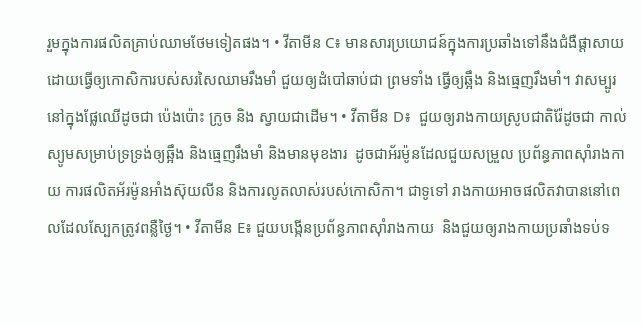រួមក្នុងការផលិតគ្រាប់ឈាមថែមទៀតផង។ • វីតាមីន C៖ មានសារប្រយោជន៍ក្នុងការប្រឆាំងទៅនឹងជំងឺផ្ដាសាយ ដោយធ្វើឲ្យកោសិការបស់សរសៃឈាមរឹងមាំ ជួយឲ្យដំបៅឆាប់ជា ព្រមទាំង ធ្វើឲ្យឆ្អឹង និងធ្មេញរឹងមាំ។ វាសម្បូរនៅក្នុងផ្លែឈើដូចជា ប៉េងប៉ោះ ក្រូច និង ស្វាយជាដើម។ • វីតាមីន D៖  ជួយឲ្យរាងកាយស្រូបជាតិរ៉ែដូចជា កាល់ស្យូមសម្រាប់ទ្រទ្រង់ឲ្យឆ្អឹង និងធ្មេញរឹងមាំ និងមានមុខងារ  ដូចជាអ័រម៉ូនដែលជួយសម្រួល ប្រព័ន្ធភាពស៊ាំរាងកាយ ការផលិតអ័រម៉ូនអាំងស៊ុយលីន និងការលូតលាស់របស់កោសិកា។ ជាទូទៅ រាងកាយអាចផលិតវាបាននៅពេលដែលស្បែកត្រូវពន្លឺថ្ងៃ។ • វីតាមីន E៖ ជួយបង្កើនប្រព័ន្ធភាពស៊ាំរាងកាយ  និងជួយឲ្យរាងកាយប្រឆាំងទប់ទ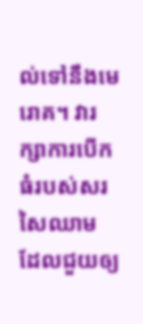ល់ទៅនឹងមេរោគ។ វារក្សាការបើកធំរបស់សរសៃឈាម ដែលជួយឲ្យ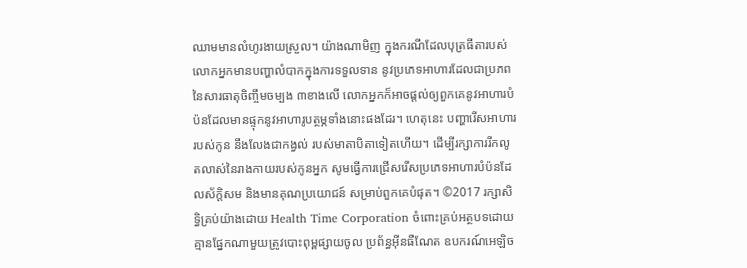ឈាមមានលំហូរងាយស្រួល។ យ៉ាងណាមិញ ក្នុងករណីដែលបុត្រធីតារបស់លោកអ្នកមានបញ្ហាលំបាកក្នុងការទទួលទាន នូវប្រភេទអាហារដែលជាប្រភពនៃសារធាតុចិញ្ចឹមចម្បង ៣ខាងលើ លោកអ្នកក៏អាចផ្តល់ឲ្យពួកគេនូវអាហារបំប៉នដែលមានផ្ទុកនូវអាហារូបត្ថម្ភទាំងនោះផងដែរ។ ហេតុនេះ បញ្ហារើសអាហាររបស់កូន នឹងលែងជាកង្វល់ របស់មាតាបិតាទៀតហើយ។ ដើម្បីរក្សាការរីកលូតលាស់នៃរាងកាយរបស់កូនអ្នក សូមធ្វើការជ្រើសរើសប្រភេទអាហារបំប៉នដែលស័ក្តិសម និងមានគុណប្រយោជន៍ សម្រាប់ពួកគេបំផុត។ ©2017 រក្សាសិទ្ធិគ្រប់យ៉ាងដោយ Health Time Corporation ចំពោះគ្រប់អត្ថបទដោយគ្មានផ្នែកណាមួយត្រូវបោះពុម្ពផ្សាយចូល ប្រព័ន្ធអ៊ីនធឺណែត ឧបករណ៍អេឡិច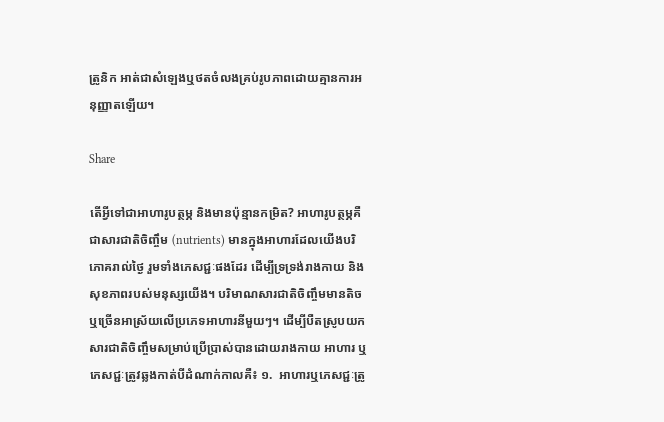ត្រូនិក អាត់ជាសំឡេងឬថតចំលងគ្រប់រូបភាពដោយគ្មានការអនុញ្ញាតឡើយ។

Share

តើអ្វីទៅជាអាហារូបត្ថម្ភ និងមានប៉ុន្មានកម្រិត? អាហារូបត្ថម្ភគឺជាសារជាតិចិញ្ចឹម (nutrients) មានក្នុងអាហារដែលយើងបរិភោគរាល់ថ្ងៃ រួមទាំងភេសជ្ជៈផងដែរ ដើម្បីទ្រទ្រង់រាងកាយ និងសុខភាពរបស់មនុស្សយើង។ បរិមាណសារជាតិចិញ្ចឹមមានតិចឬច្រើនអាស្រ័យលើប្រភេទអាហារនីមួយៗ។ ដើម្បីបឺតស្រូបយកសារជាតិចិញ្ចឹមសម្រាប់ប្រើប្រាស់បានដោយរាងកាយ អាហារ ឬភេសជ្ជៈត្រូវឆ្លងកាត់បីដំណាក់កាលគឺ៖ ១.  អាហារឬភេសជ្ជៈត្រូ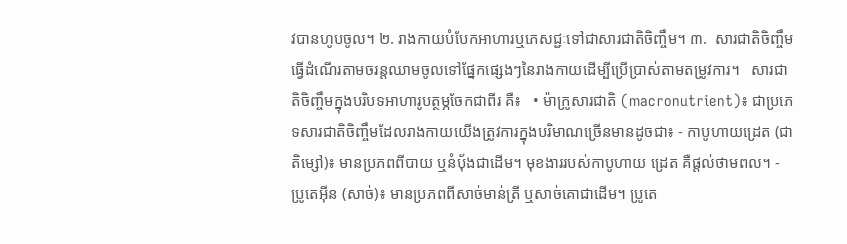វបានហូបចូល។ ២. រាងកាយបំបែកអាហារឬភេសជ្ជៈទៅជាសារជាតិចិញ្ចឹម។ ៣.  សារជាតិចិញ្ចឹមធ្វើដំណើរតាមចរន្តឈាមចូលទៅផ្នែកផ្សេងៗនៃរាងកាយដើម្បីប្រើប្រាស់តាមតម្រូវការ។   សារជាតិចិញ្ចឹមក្នុងបរិបទអាហារូបត្ថម្ភចែកជាពីរ គឺ៖   • ម៉ាក្រូសារជាតិ (macronutrient)៖ ជាប្រភេទសារជាតិចិញ្ចឹមដែលរាងកាយយើងត្រូវការក្នុងបរិមាណច្រើនមានដូចជា៖ - កាបូហាយដ្រេត (ជាតិម្សៅ)៖ មានប្រភពពីបាយ ឬនំបុ័ងជាដើម។ មុខងាររបស់កាបូហាយ ដ្រេត គឺផ្តល់ថាមពល។ - ប្រូតេអ៊ីន (សាច់)៖ មានប្រភពពីសាច់មាន់ត្រី ឬសាច់គោជាដើម។ ប្រូតេ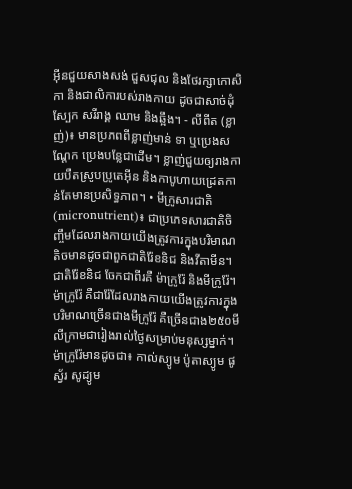អ៊ីនជួយសាងសង់ ជួសជុល និងថែរក្សាកោសិកា និងជាលិការបស់រាងកាយ ដូចជាសាច់ដុំ ស្បែក សរីរាង្គ ឈាម និងឆ្អឹង។ - លីពីត (ខ្លាញ់)៖ មានប្រភពពីខ្លាញ់មាន់ ទា ឬប្រេងសណ្តែក ប្រេងបន្លែជាដើម។ ខ្លាញ់ជួយឲ្យរាងកាយបឺតស្រូបប្រូតេអ៊ីន និងកាបូហាយដ្រេតកាន់តែមានប្រសិទ្ធភាព។ • មីក្រូសារជាតិ (micronutrient)៖ ជាប្រភេទសារជាតិចិញ្ចឹមដែលរាងកាយយើងត្រូវការក្នុងបរិមាណតិចមានដូចជាពួកជាតិរ៉ែខនិជ និងវីតាមីន។  ជាតិរ៉ែខនិជ ចែកជាពីរគឺ ម៉ាក្រូរ៉ែ និងមីក្រូរ៉ែ។ ម៉ាក្រូរ៉ែ គឺជារ៉ែដែលរាងកាយយើងត្រូវការក្នុងបរិមាណច្រើនជាងមីក្រូរ៉ែ គឺច្រើនជាង២៥០មីលីក្រាមជារៀងរាល់ថ្ងៃសម្រាប់មនុស្សម្នាក់។ ម៉ាក្រូរ៉ែមានដូចជា៖ កាល់ស្យូម ប៉ូតាស្យូម ផូស្វ័រ សូដ្យូម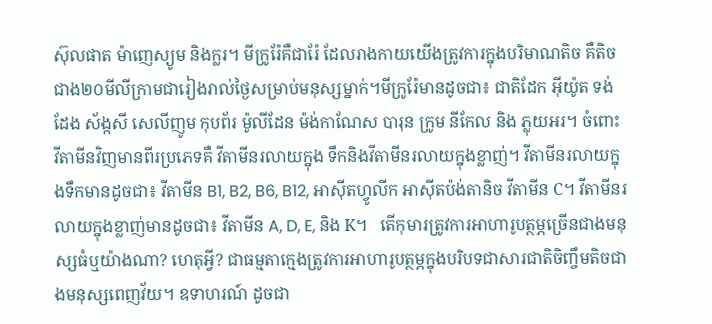ស៊ុលផាត ម៉ាញេស្យូម និងក្លរ។ មីក្រូរ៉ែគឺជារ៉ែ ដែលរាងកាយយើងត្រូវការក្នុងបរិមាណតិច គឺតិចជាង២០មីលីក្រាមជារៀងរាល់ថ្ងៃសម្រាប់មនុស្សម្នាក់។មីក្រូរ៉ែមានដូចជា៖ ជាតិដែក អ៊ីយ៉ូត ទង់ដែង ស័ង្កសី សេលីញូម កុបព័រ ម៉ូលីដែន ម៉ង់កាណែស បារុន ក្រូម នីកែល និង ភ្លុយអរ។ ចំពោះ វីតាមីនវិញមានពីរប្រភេទគឺ វីតាមីនរលាយក្នុង ទឹកនិងវីតាមីនរលាយក្នុងខ្លាញ់។ វីតាមីនរលាយក្នុងទឹកមានដូចជា៖ វីតាមីន B1, B2, B6, B12, អាស៊ីតហ្វូលីក អាស៊ីតប៉ង់តានិច វីតាមីន C។ វីតាមីនរលាយក្នុងខ្លាញ់មានដូចជា៖ វីតាមីន A, D, E, និង K។   តើកុមារត្រូវការអាហារូបត្ថម្ភច្រើនជាងមនុស្សធំឬយ៉ាងណា? ហេតុអ្វី? ជាធម្មតាក្មេងត្រូវការអាហារូបត្ថម្ភក្នុងបរិបទជាសារជាតិចិញ្ចឹមតិចជាងមនុស្សពេញវ័យ។ ឧទាហរណ៍ ដូចជា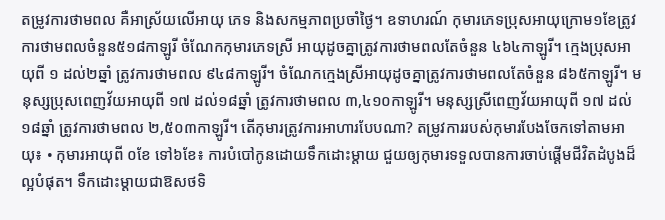តម្រូវការថាមពល គឺអាស្រ័យលើអាយុ ភេទ និងសកម្មភាពប្រចាំថ្ងៃ។ ឧទាហរណ៍ កុមារភេទប្រុសអាយុក្រោម១ខែត្រូវការថាមពលចំនួន៥១៨កាឡូរី ចំណែកកុមារភេទស្រី អាយុដូចគ្នាត្រូវការថាមពលតែចំនួន ៤៦៤កាឡូរី។ ក្មេងប្រុសអាយុពី ១ ដល់២ឆ្នាំ ត្រូវការថាមពល ៩៤៨កាឡូរី។ ចំណែកក្មេងស្រីអាយុដូចគ្នាត្រូវការថាមពលតែចំនួន ៨៦៥កាឡូរី។ មនុស្សប្រុសពេញវ័យអាយុពី ១៧ ដល់១៨ឆ្នាំ ត្រូវការថាមពល ៣,៤១០កាឡូរី។ មនុស្សស្រីពេញវ័យអាយុពី ១៧ ដល់១៨ឆ្នាំ ត្រូវការថាមពល ២,៥០៣កាឡូរី។ តើកុមារត្រូវការអាហារបែបណា? តម្រូវការរបស់កុមារបែងចែកទៅតាមអាយុ៖ • កុមារអាយុពី ០ខែ ទៅ៦ខែ៖ ការបំបៅកូនដោយទឹកដោះម្តាយ ជួយឲ្យកុមារទទួលបានការចាប់ផ្តើមជីវិតដំបូងដ៏ល្អបំផុត។ ទឹកដោះម្តាយជាឱសថទិ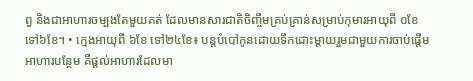ព្វ និងជាអាហារចម្បងតែមួយគត់ ដែលមានសារជាតិចិញ្ចឹមគ្រប់គ្រាន់សម្រាប់កុមារអាយុពី ០ខែ ទៅ៦ខែ។ • ក្មេងអាយុពី ៦ខែ ទៅ២៤ខែ៖ បន្តបំបៅកូនដោយទឹកដោះម្តាយរួមជាមួយការចាប់ផ្តើមអាហារបន្ថែម គឺផ្តល់អាហារដែលមា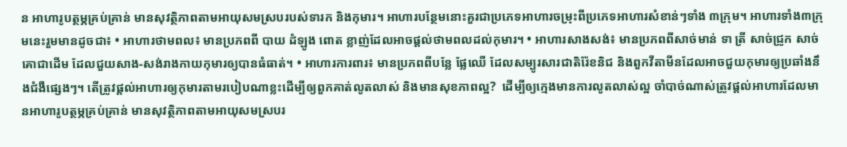ន អាហារូបត្ថម្ភគ្រប់គ្រាន់ មានសុវត្ថិភាពតាមអាយុសមស្របរបស់ទារក និងកុមារ។ អាហារបន្ថែមនោះគួរជាប្រភេទអាហារចម្រុះពីប្រភេទអាហារសំខាន់ៗទាំង ៣ក្រុម។ អាហារទាំង៣ក្រុមនេះរួមមានដូចជា៖ • អាហារថាមពល៖ មានប្រភពពី បាយ ដំឡូង ពោត ខ្លាញ់ដែលអាចផ្តល់ថាមពលដល់កុមារ។ • អាហារសាងសង់៖ មានប្រភពពីសាច់មាន់ ទា ត្រី សាច់ជ្រូក សាច់គោជាដើម ដែលជួយសាង-សង់រាងកាយកុមារឲ្យបានធំធាត់។ • អាហារការពារ៖ មានប្រភពពីបន្លែ ផ្លែឈើ ដែលសម្បូរសារជាតិរ៉ែខនិជ និងពួកវីតាមីនដែលអាចជួយកុមារឲ្យប្រឆាំងនឹងជំងឺផ្សេងៗ។ តើត្រូវផ្តល់អាហារឲ្យកុមារតាមរបៀបណាខ្លះដើម្បីឲ្យពួកគាត់លូតលាស់ និងមានសុខភាពល្អ?  ដើម្បីឲ្យក្មេងមានការលូតលាស់ល្អ ចាំបាច់ណាស់ត្រូវផ្តល់អាហារដែលមានអាហារូបត្ថម្ភគ្រប់គ្រាន់ មានសុវត្ថិភាពតាមអាយុសមស្របរ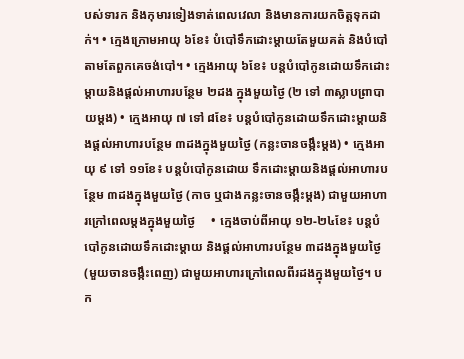បស់ទារក និងកុមារទៀងទាត់ពេលវេលា និងមានការយកចិត្តទុកដាក់។ • ក្មេងក្រោមអាយុ ៦ខែ៖ បំបៅទឹកដោះម្តាយតែមួយគត់ និងបំបៅតាមតែពួកគេចង់បៅ។ • ក្មេងអាយុ ៦ខែ៖ បន្តបំបៅកូនដោយទឹកដោះម្តាយនិងផ្តល់អាហារបន្ថែម ២ដង ក្នុងមួយថ្ងៃ (២ ទៅ ៣ស្លាបព្រាបាយម្តង) • ក្មេងអាយុ ៧ ទៅ ៨ខែ៖ បន្តបំបៅកូនដោយទឹកដោះម្តាយនិងផ្តល់អាហារបន្ថែម ៣ដងក្នុងមួយថ្ងៃ (កន្លះចានចង្កឹះម្តង) • ក្មេងអាយុ ៩ ទៅ ១១ខែ៖ បន្តបំបៅកូនដោយ ទឹកដោះម្តាយនិងផ្តល់អាហារបន្ថែម ៣ដងក្នុងមួយថ្ងៃ (កាច ឬជាងកន្លះចានចង្កឹះម្តង) ជាមួយអាហារក្រៅពេលម្តងក្នុងមួយថ្ងៃ     • ក្មេងចាប់ពីអាយុ ១២-២៤ខែ៖ បន្តបំបៅកូនដោយទឹកដោះម្តាយ និងផ្តល់អាហារបន្ថែម ៣ដងក្នុងមួយថ្ងៃ (មួយចានចង្កឹះពេញ) ជាមួយអាហារក្រៅពេលពីរដងក្នុងមួយថ្ងៃ។ បក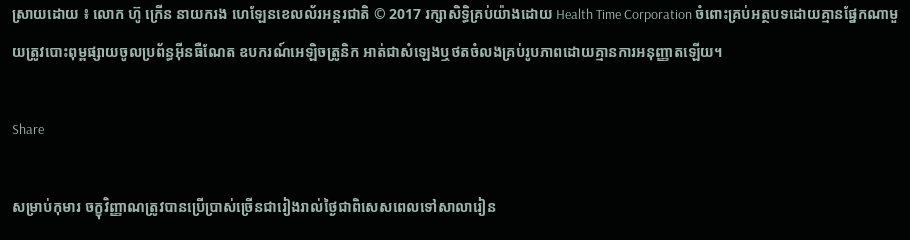ស្រាយដោយ ៖ លោក ហ៊ូ ក្រើន នាយករង ហេឡែនខេលល័រអន្តរជាតិ © 2017 រក្សាសិទ្ធិគ្រប់យ៉ាងដោយ Health Time Corporation ចំពោះគ្រប់អត្ថបទដោយគ្មានផ្នែកណាមួយត្រូវបោះពុម្ពផ្សាយចូលប្រព័ន្ធអ៊ីនធឺណែត ឧបករណ៍អេឡិចត្រូនិក អាត់ជាសំឡេងឬថតចំលងគ្រប់រូបភាពដោយគ្មានការអនុញ្ញាតឡើយ។

Share

សម្រាប់កុមារ ចក្ខុវិញ្ញាណត្រូវបានប្រើប្រាស់ច្រើនជារៀងរាល់ថ្ងៃជាពិសេសពេលទៅសាលារៀន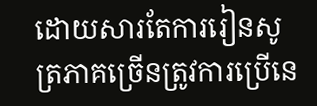ដោយសារតែការរៀនសូត្រភាគច្រើនត្រូវការប្រើនេ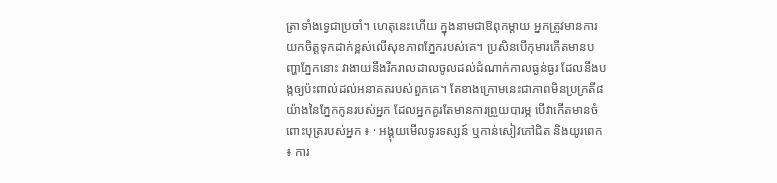ត្រាទាំងទ្វេជាប្រចាំ។ ហេតុនេះហើយ ក្នុងនាមជាឱពុកម្តាយ អ្នកត្រូវមានការយកចិត្តទុកដាក់ខ្ពស់លើសុខភាពភ្នែករបស់គេ។ ប្រសិនបើកុមារកើតមានបញ្ហាភ្នែកនោះ វាងាយនឹងរីករាលដាលចូលដល់ដំណាក់កាលធ្ងន់ធ្ងរ ដែលនឹងបង្កឲ្យប៉ះពាល់ដល់អនាគតរបស់ពួកគេ។ តែខាងក្រោមនេះជាភាពមិនប្រក្រតី៨យ៉ាងនៃភ្នែកកូនរបស់អ្នក ដែលអ្នកគួរតែមានការព្រួយបារម្ភ បើវាកើតមានចំពោះបុត្ររបស់អ្នក ៖ · អង្គុយមើលទូរទស្សន៍ ឬកាន់សៀវភៅជិត និងយូរពេក ៖ ការ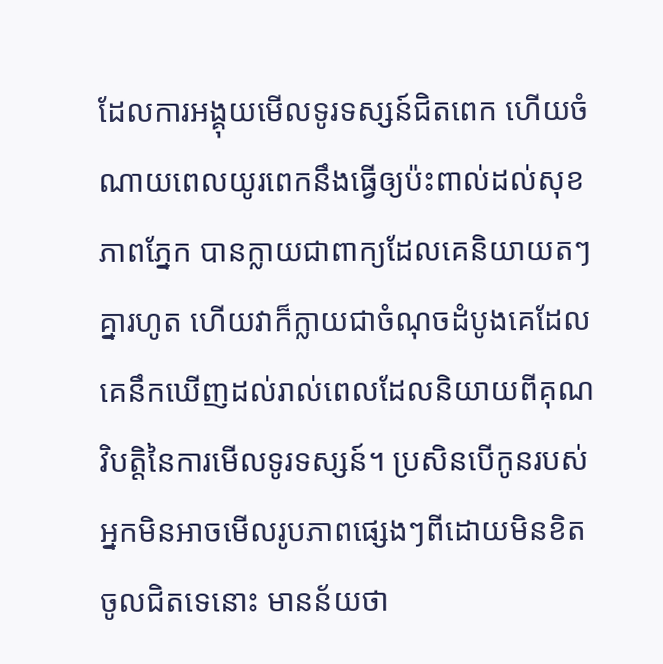ដែលការអង្គុយមើលទូរទស្សន៍ជិតពេក ហើយចំណាយពេលយូរពេកនឹងធ្វើឲ្យប៉ះពាល់ដល់សុខភាពភ្នែក បានក្លាយជាពាក្យដែលគេនិយាយតៗគ្នារហូត ហើយវាក៏ក្លាយជាចំណុចដំបូងគេដែលគេនឹកឃើញដល់រាល់ពេលដែលនិយាយពីគុណវិបត្តិនៃការមើលទូរទស្សន៍។ ប្រសិនបើកូនរបស់អ្នកមិនអាចមើលរូបភាពផ្សេងៗពីដោយមិនខិតចូលជិតទេនោះ មានន័យថា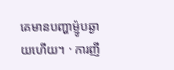គេមានបញ្ហាម្ញ៉ូបឆ្ងាយហើយ។ · ការញី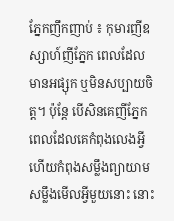ភ្នែកញឹកញាប់ ៖ កុមារញីឧស្សាហ៍ញីភ្នែក ពេលដែលមានអផ្សុក ឬមិនសប្បាយចិត្ត។ ប៉ុន្តែ បើសិនគេញីភ្នែកពេលដែលគេកំពុងលេងអ្វី ហើយកំពុងសម្លឹងព្យាយាមសម្លឹងមើលអ្វីមួយនោះ នោះ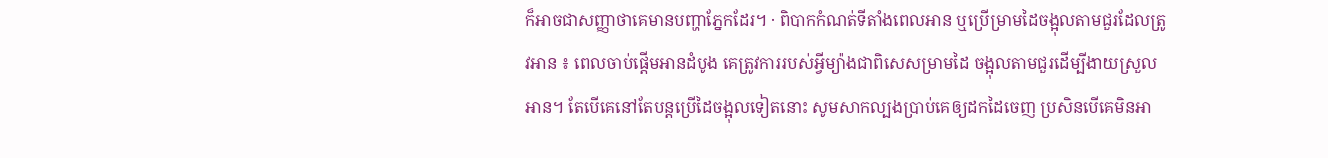ក៏អាចជាសញ្ញាថាគេមានបញ្ហាភ្នែកដែរ។ · ពិបាកកំណត់ទីតាំងពេលអាន ឬប្រើម្រាមដៃចង្អុលតាមជួរដែលត្រូវអាន ៖ ពេលចាប់ផ្តើមអានដំបូង គេត្រូវការរបស់អ្វីម្យ៉ាងជាពិសេសម្រាមដៃ ចង្អុលតាមជួរដើម្បីងាយស្រួលអាន។ តែបើគេនៅតែបន្តប្រើដៃចង្អុលទៀតនោះ សូមសាកល្បងប្រាប់គេឲ្យដកដៃចេញ ប្រសិនបើគេមិនអា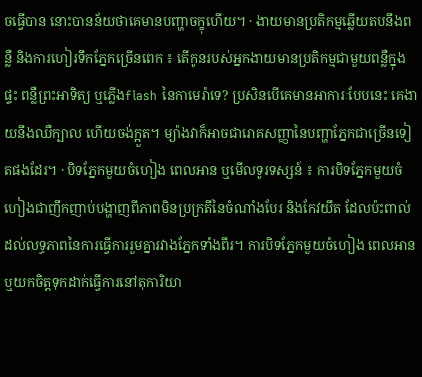ចធ្វើបាន នោះបានន័យថាគេមានបញ្ហាចក្ខុហើយ។ · ងាយមានប្រតិកម្មឆ្លើយតបនឹងពន្លឺ និងការហៀរទឹកភ្នែកច្រើនពេក ៖ តើកូនរបស់អ្នកងាយមានប្រតិកម្មជាមួយពន្លឺក្នុងផ្ទះ ពន្លឺព្រះអាទិត្យ ឬភ្លើងflash នៃកាមេរ៉ាទេ? ប្រសិនបើគេមានអាការៈបែបនេះ គេងាយនឹងឈឺក្បាល ហើយចង់ក្អួត។ ម្យ៉ាងវាក៏អាចជារោគសញ្ញានៃបញ្ហាភ្នែកជាច្រើនទៀតផងដែរ។ · បិទភ្នែកមួយចំហៀង ពេលអាន ឬមើលទូរទស្សន៍ ៖ ការបិទភ្នែកមួយចំហៀងជាញឹកញាប់បង្ហាញពីភាពមិនប្រក្រតីនៃចំណាំងបែរ និងកែវយឹត ដែលប៉ះពាល់ដល់លទ្ធភាពនៃការធ្វើការរួមគ្នារវាងភ្នែកទាំងពីរ។ ការបិទភ្នែកមួយចំហៀង ពេលអាន ឬយកចិត្តទុកដាក់ធ្វើការនៅតុការិយា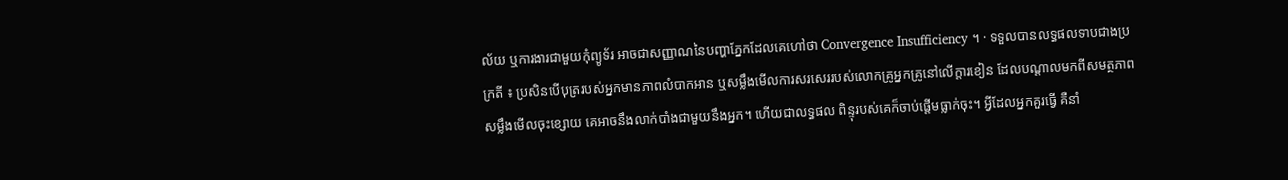ល័យ ឬការងារជាមួយកុំព្យូទ័រ អាចជាសញ្ញាណនៃបញ្ហាភ្នែកដែលគេហៅថា Convergence Insufficiency ។ · ទទួលបានលទ្ធផលទាបជាងប្រក្រតី ៖ ប្រសិនបើបុត្ររបស់អ្នកមានភាពលំបាកអាន ឬសម្លឹងមើលការសរសេររបស់លោកគ្រូអ្នកគ្រូនៅលើក្តារខៀន ដែលបណ្តាលមកពីសមត្ថភាពសម្លឹងមើលចុះខ្សោយ គេអាចនឹងលាក់បាំងជាមួយនឹងអ្នក។ ហើយជាលទ្ធផល ពិន្ទុរបស់គេក៏ចាប់ផ្តើមធ្លាក់ចុះ។ អ្វីដែលអ្នកគួរធ្វើ គឺនាំ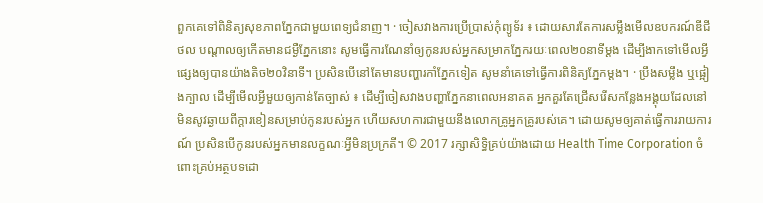ពួកគេទៅពិនិត្យសុខភាពភ្នែកជាមួយពេទ្យជំនាញ។ · ចៀសវាងការប្រើប្រាស់កុំព្យូទ័រ ៖ ដោយសារតែការសម្លឹងមើលឧបករណ៍ឌីជីថល បណ្តាលឲ្យកើតមានជម្ងឺភ្នែកនោះ សូមធ្វើការណែនាំឲ្យកូនរបស់អ្នកសម្រាកភ្នែករយៈពេល២០នាទីម្តង ដើម្បីងាកទៅមើលអ្វីផ្សេងឲ្យបានយ៉ាងតិច២០វិនាទី។ ប្រសិនបើនៅតែមានបញ្ហារកាំភ្នែកទៀត សូមនាំគេទៅធ្វើការពិនិត្យភ្នែកម្តង។ · ប្រឹងសម្លឹង ឬផ្អៀងក្បាល ដើម្បីមើលអ្វីមួយឲ្យកាន់តែច្បាស់ ៖ ដើម្បីចៀសវាងបញ្ហាភ្នែកនាពេលអនាគត អ្នកគួរតែជ្រើសរើសកន្លែងអង្គុយដែលនៅមិនសូវឆ្ងាយពីក្តារខៀនសម្រាប់កូនរបស់អ្នក ហើយសហការជាមួយនឹងលោកគ្រូអ្នកគ្រូរបស់គេ។ ដោយសូមឲ្យគាត់ធ្វើការរាយការណ៍ ប្រសិនបើកូនរបស់អ្នកមានលក្ខណៈអ្វីមិនប្រក្រតី។ © 2017 រក្សាសិទ្ធិគ្រប់យ៉ាងដោយ Health Time Corporation ចំពោះគ្រប់អត្ថបទដោ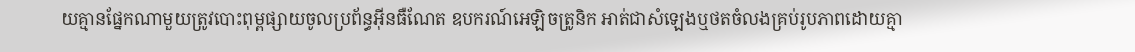យគ្មានផ្នែកណាមួយត្រូវបោះពុម្ពផ្សាយចូលប្រព័ន្ធអ៊ីនធឺណែត ឧបករណ៍អេឡិចត្រូនិក អាត់ជាសំឡេងឬថតចំលងគ្រប់រូបភាពដោយគ្មា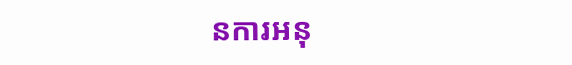នការអនុ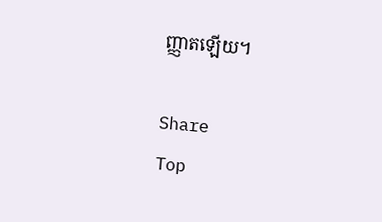ញ្ញាតឡើយ។

Share
Top